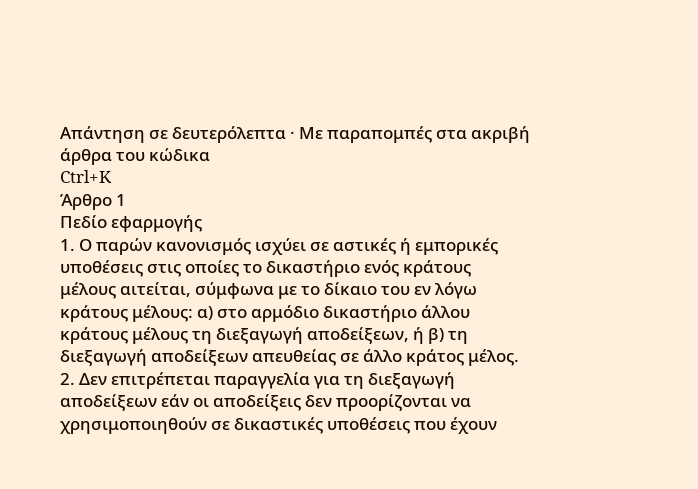Απάντηση σε δευτερόλεπτα · Με παραπομπές στα ακριβή άρθρα του κώδικα
Ctrl+K
Άρθρο 1
Πεδίο εφαρμογής
1. Ο παρών κανονισμός ισχύει σε αστικές ή εμπορικές υποθέσεις στις οποίες το δικαστήριο ενός κράτους μέλους αιτείται, σύμφωνα με το δίκαιο του εν λόγω κράτους μέλους: α) στο αρμόδιο δικαστήριο άλλου κράτους μέλους τη διεξαγωγή αποδείξεων, ή β) τη διεξαγωγή αποδείξεων απευθείας σε άλλο κράτος μέλος. 2. Δεν επιτρέπεται παραγγελία για τη διεξαγωγή αποδείξεων εάν οι αποδείξεις δεν προορίζονται να χρησιμοποιηθούν σε δικαστικές υποθέσεις που έχουν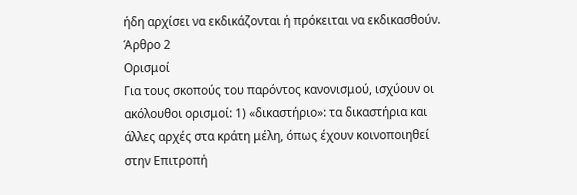ήδη αρχίσει να εκδικάζονται ή πρόκειται να εκδικασθούν.
Άρθρο 2
Ορισμοί
Για τους σκοπούς του παρόντος κανονισμού, ισχύουν οι ακόλουθοι ορισμοί: 1) «δικαστήριο»: τα δικαστήρια και άλλες αρχές στα κράτη μέλη, όπως έχουν κοινοποιηθεί στην Επιτροπή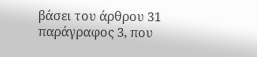βάσει του άρθρου 31 παράγραφος 3, που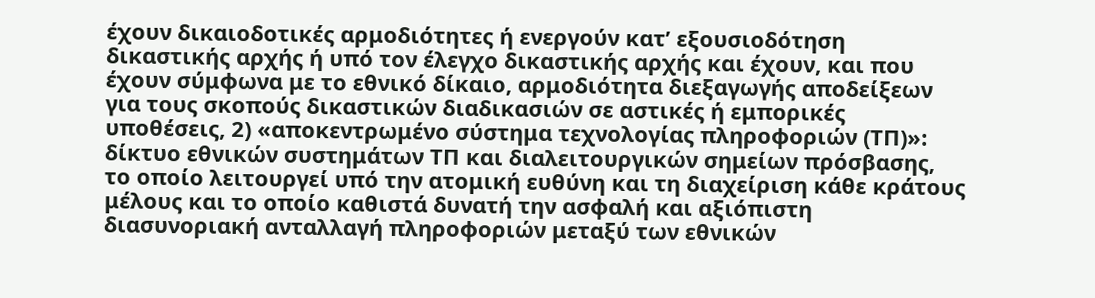έχουν δικαιοδοτικές αρμοδιότητες ή ενεργούν κατ’ εξουσιοδότηση δικαστικής αρχής ή υπό τον έλεγχο δικαστικής αρχής και έχουν, και που έχουν σύμφωνα με το εθνικό δίκαιο, αρμοδιότητα διεξαγωγής αποδείξεων για τους σκοπούς δικαστικών διαδικασιών σε αστικές ή εμπορικές υποθέσεις, 2) «αποκεντρωμένο σύστημα τεχνολογίας πληροφοριών (ΤΠ)»: δίκτυο εθνικών συστημάτων ΤΠ και διαλειτουργικών σημείων πρόσβασης, το οποίο λειτουργεί υπό την ατομική ευθύνη και τη διαχείριση κάθε κράτους μέλους και το οποίο καθιστά δυνατή την ασφαλή και αξιόπιστη διασυνοριακή ανταλλαγή πληροφοριών μεταξύ των εθνικών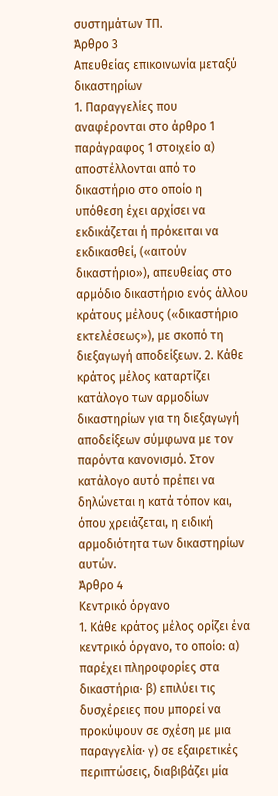συστημάτων ΤΠ.
Άρθρο 3
Απευθείας επικοινωνία μεταξύ δικαστηρίων
1. Παραγγελίες που αναφέρονται στο άρθρο 1 παράγραφος 1 στοιχείο α) αποστέλλονται από το δικαστήριο στο οποίο η υπόθεση έχει αρχίσει να εκδικάζεται ή πρόκειται να εκδικασθεί, («αιτούν δικαστήριο»), απευθείας στο αρμόδιο δικαστήριο ενός άλλου κράτους μέλους («δικαστήριο εκτελέσεως»), με σκοπό τη διεξαγωγή αποδείξεων. 2. Κάθε κράτος μέλος καταρτίζει κατάλογο των αρμοδίων δικαστηρίων για τη διεξαγωγή αποδείξεων σύμφωνα με τον παρόντα κανονισμό. Στον κατάλογο αυτό πρέπει να δηλώνεται η κατά τόπον και, όπου χρειάζεται, η ειδική αρμοδιότητα των δικαστηρίων αυτών.
Άρθρο 4
Κεντρικό όργανο
1. Κάθε κράτος μέλος ορίζει ένα κεντρικό όργανο, το οποίο: α) παρέχει πληροφορίες στα δικαστήρια· β) επιλύει τις δυσχέρειες που μπορεί να προκύψουν σε σχέση με μια παραγγελία· γ) σε εξαιρετικές περιπτώσεις, διαβιβάζει μία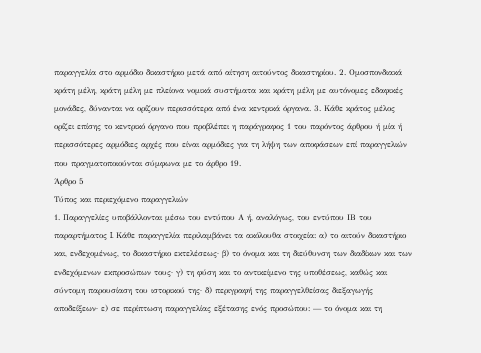παραγγελία στο αρμόδιο δικαστήριο μετά από αίτηση αιτούντος δικαστηρίου. 2. Ομοσπονδιακά κράτη μέλη, κράτη μέλη με πλείονα νομικά συστήματα και κράτη μέλη με αυτόνομες εδαφικές μονάδες, δύνανται να ορίζουν περισσότερα από ένα κεντρικά όργανα. 3. Κάθε κράτος μέλος ορίζει επίσης το κεντρικό όργανο που προβλέπει η παράγραφος 1 του παρόντος άρθρου ή μία ή περισσότερες αρμόδιες αρχές που είναι αρμόδιες για τη λήψη των αποφάσεων επί παραγγελιών που πραγματοποιούνται σύμφωνα με το άρθρο 19.
Άρθρο 5
Τύπος και περιεχόμενο παραγγελιών
1. Παραγγελίες υποβάλλονται μέσω του εντύπου Α ή, αναλόγως, του εντύπου ΙΒ του παραρτήματος I. Κάθε παραγγελία περιλαμβάνει τα ακόλουθα στοιχεία: α) το αιτούν δικαστήριο και, ενδεχομένως, το δικαστήριο εκτελέσεως· β) το όνομα και τη διεύθυνση των διαδίκων και των ενδεχόμενων εκπροσώπων τους· γ) τη φύση και το αντικείμενο της υποθέσεως, καθώς και σύντομη παρουσίαση του ιστορικού της· δ) περιγραφή της παραγγελθείσας διεξαγωγής αποδείξεων· ε) σε περίπτωση παραγγελίας εξέτασης ενός προσώπου: — το όνομα και τη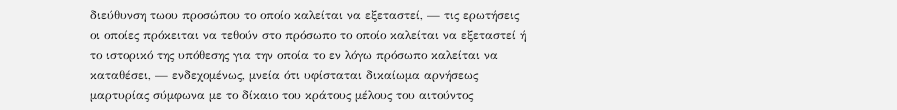διεύθυνση τωου προσώπου το οποίο καλείται να εξεταστεί, — τις ερωτήσεις οι οποίες πρόκειται να τεθούν στο πρόσωπο το οποίο καλείται να εξεταστεί ή το ιστορικό της υπόθεσης για την οποία το εν λόγω πρόσωπο καλείται να καταθέσει, — ενδεχομένως, μνεία ότι υφίσταται δικαίωμα αρνήσεως μαρτυρίας σύμφωνα με το δίκαιο του κράτους μέλους του αιτούντος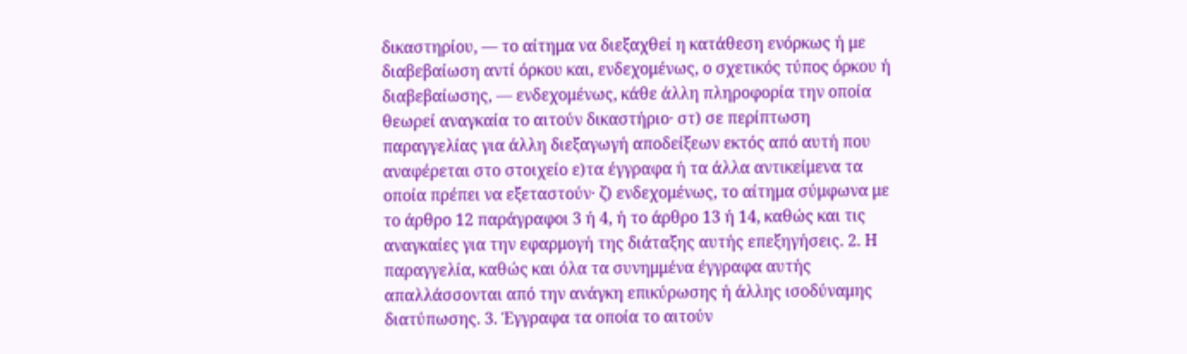δικαστηρίου, — το αίτημα να διεξαχθεί η κατάθεση ενόρκως ή με διαβεβαίωση αντί όρκου και, ενδεχομένως, ο σχετικός τύπος όρκου ή διαβεβαίωσης, — ενδεχομένως, κάθε άλλη πληροφορία την οποία θεωρεί αναγκαία το αιτούν δικαστήριο· στ) σε περίπτωση παραγγελίας για άλλη διεξαγωγή αποδείξεων εκτός από αυτή που αναφέρεται στο στοιχείο ε)τα έγγραφα ή τα άλλα αντικείμενα τα οποία πρέπει να εξεταστούν· ζ) ενδεχομένως, το αίτημα σύμφωνα με το άρθρο 12 παράγραφοι 3 ή 4, ή το άρθρο 13 ή 14, καθώς και τις αναγκαίες για την εφαρμογή της διάταξης αυτής επεξηγήσεις. 2. Η παραγγελία, καθώς και όλα τα συνημμένα έγγραφα αυτής απαλλάσσονται από την ανάγκη επικύρωσης ή άλλης ισοδύναμης διατύπωσης. 3. Έγγραφα τα οποία το αιτούν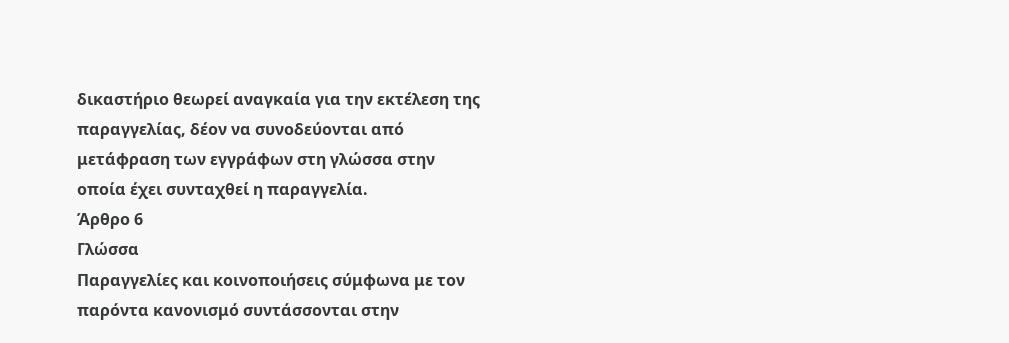δικαστήριο θεωρεί αναγκαία για την εκτέλεση της παραγγελίας, δέον να συνοδεύονται από μετάφραση των εγγράφων στη γλώσσα στην οποία έχει συνταχθεί η παραγγελία.
Άρθρο 6
Γλώσσα
Παραγγελίες και κοινοποιήσεις σύμφωνα με τον παρόντα κανονισμό συντάσσονται στην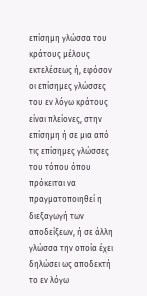επίσημη γλώσσα του κράτους μέλους εκτελέσεως ή, εφόσον οι επίσημες γλώσσες του εν λόγω κράτους είναι πλείονες, στην επίσημη ή σε μια από τις επίσημες γλώσσες του τόπου όπου πρόκειται να πραγματοποιηθεί η διεξαγωγή των αποδείξεων, ή σε άλλη γλώσσα την οποία έχει δηλώσει ως αποδεκτή το εν λόγω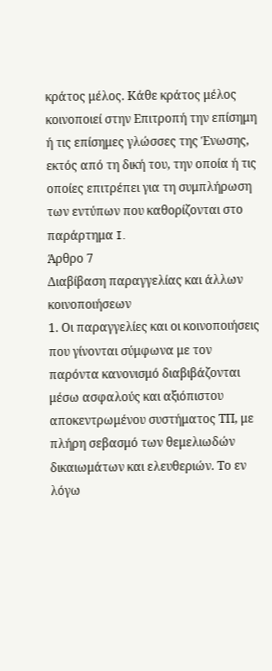κράτος μέλος. Κάθε κράτος μέλος κοινοποιεί στην Επιτροπή την επίσημη ή τις επίσημες γλώσσες της Ένωσης, εκτός από τη δική του, την οποία ή τις οποίες επιτρέπει για τη συμπλήρωση των εντύπων που καθορίζονται στο παράρτημα I.
Άρθρο 7
Διαβίβαση παραγγελίας και άλλων κοινοποιήσεων
1. Οι παραγγελίες και οι κοινοποιήσεις που γίνονται σύμφωνα με τον παρόντα κανονισμό διαβιβάζονται μέσω ασφαλούς και αξιόπιστου αποκεντρωμένου συστήματος ΤΠ, με πλήρη σεβασμό των θεμελιωδών δικαιωμάτων και ελευθεριών. Το εν λόγω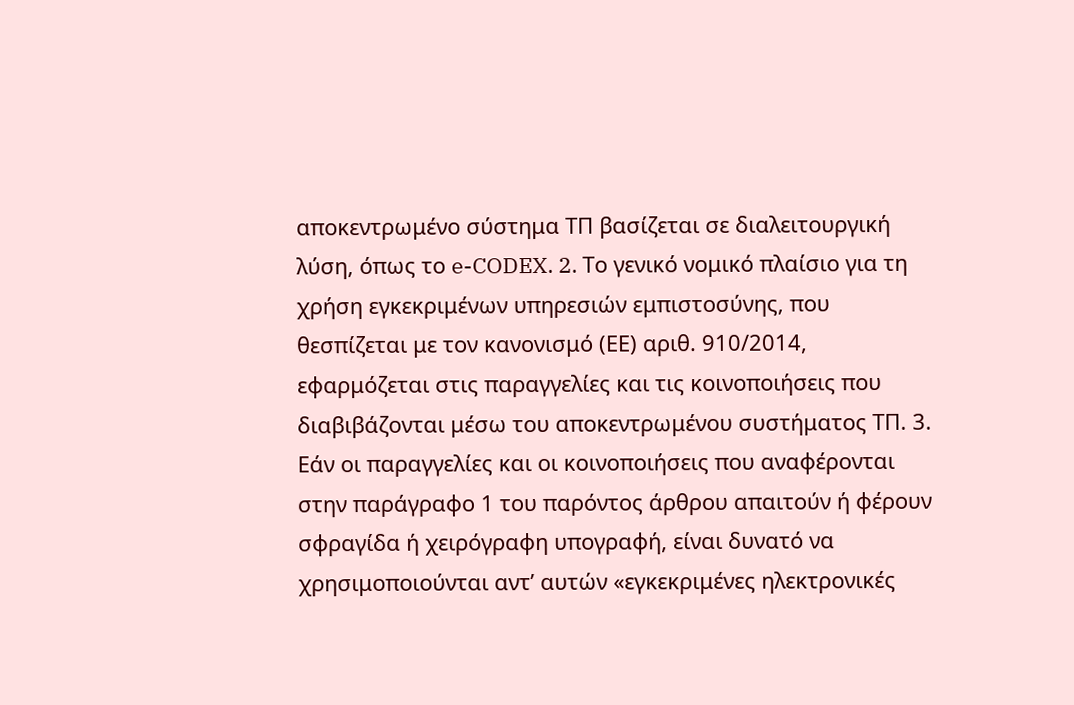αποκεντρωμένο σύστημα ΤΠ βασίζεται σε διαλειτουργική λύση, όπως το e-CODEX. 2. Το γενικό νομικό πλαίσιο για τη χρήση εγκεκριμένων υπηρεσιών εμπιστοσύνης, που θεσπίζεται με τον κανονισμό (ΕΕ) αριθ. 910/2014, εφαρμόζεται στις παραγγελίες και τις κοινοποιήσεις που διαβιβάζονται μέσω του αποκεντρωμένου συστήματος ΤΠ. 3. Εάν οι παραγγελίες και οι κοινοποιήσεις που αναφέρονται στην παράγραφο 1 του παρόντος άρθρου απαιτούν ή φέρουν σφραγίδα ή χειρόγραφη υπογραφή, είναι δυνατό να χρησιμοποιούνται αντ’ αυτών «εγκεκριμένες ηλεκτρονικές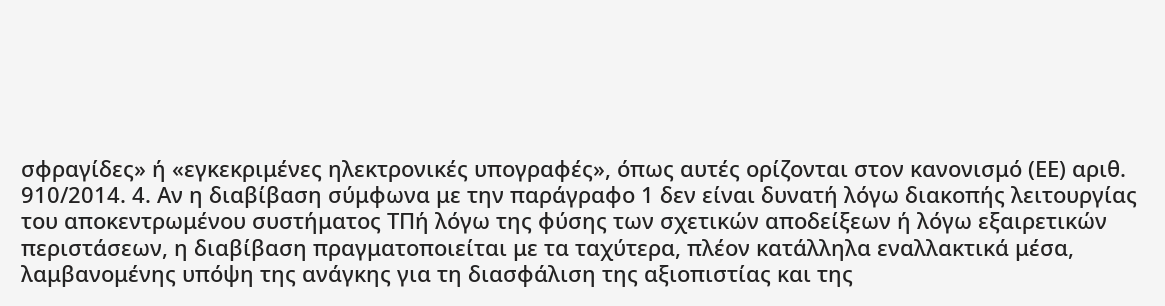σφραγίδες» ή «εγκεκριμένες ηλεκτρονικές υπογραφές», όπως αυτές ορίζονται στον κανονισμό (ΕΕ) αριθ. 910/2014. 4. Αν η διαβίβαση σύμφωνα με την παράγραφο 1 δεν είναι δυνατή λόγω διακοπής λειτουργίας του αποκεντρωμένου συστήματος ΤΠή λόγω της φύσης των σχετικών αποδείξεων ή λόγω εξαιρετικών περιστάσεων, η διαβίβαση πραγματοποιείται με τα ταχύτερα, πλέον κατάλληλα εναλλακτικά μέσα, λαμβανομένης υπόψη της ανάγκης για τη διασφάλιση της αξιοπιστίας και της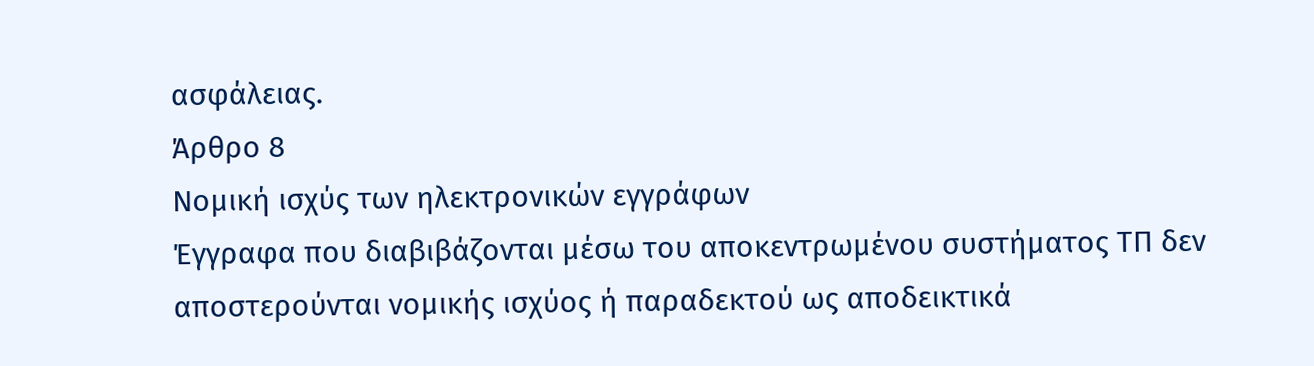ασφάλειας.
Άρθρο 8
Νομική ισχύς των ηλεκτρονικών εγγράφων
Έγγραφα που διαβιβάζονται μέσω του αποκεντρωμένου συστήματος ΤΠ δεν αποστερούνται νομικής ισχύος ή παραδεκτού ως αποδεικτικά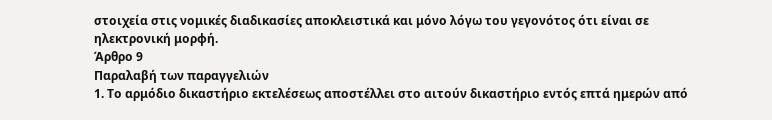στοιχεία στις νομικές διαδικασίες αποκλειστικά και μόνο λόγω του γεγονότος ότι είναι σε ηλεκτρονική μορφή.
Άρθρο 9
Παραλαβή των παραγγελιών
1. Το αρμόδιο δικαστήριο εκτελέσεως αποστέλλει στο αιτούν δικαστήριο εντός επτά ημερών από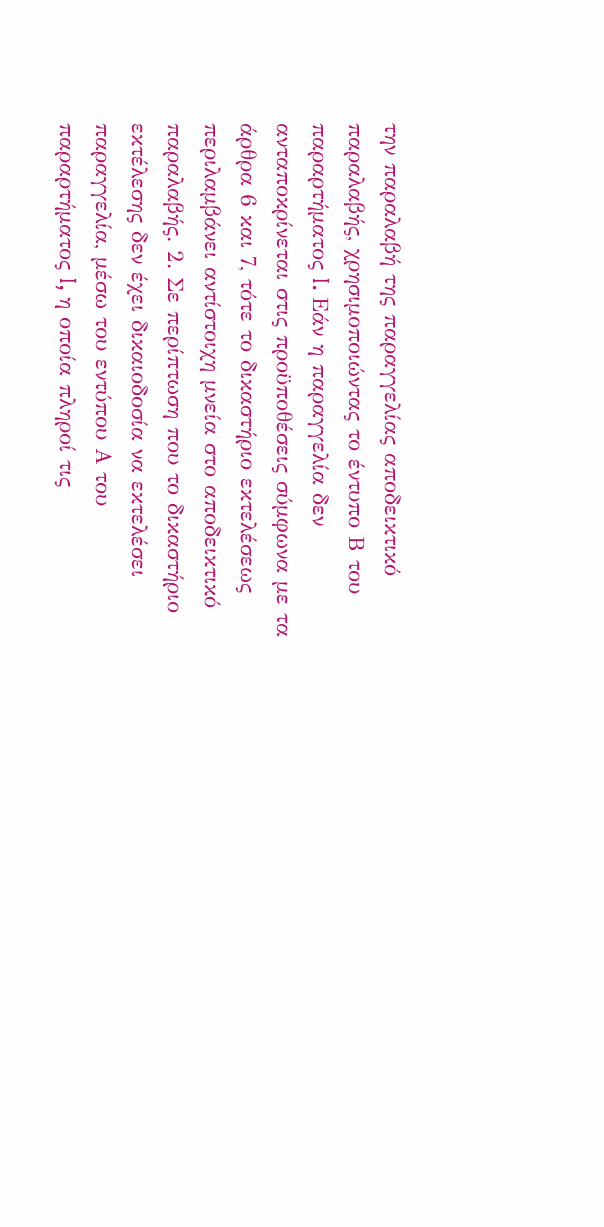την παραλαβή της παραγγελίας αποδεικτικό παραλαβής, χρησιμοποιώντας το έντυπο Β του παραρτήματος I. Εάν η παραγγελία δεν ανταποκρίνεται στις προϋποθέσεις σύμφωνα με τα άρθρα 6 και 7, τότε το δικαστήριο εκτελέσεως περιλαμβάνει αντίστοιχη μνεία στο αποδεικτικό παραλαβής. 2. Σε περίπτωση που το δικαστήριο εκτέλεσης δεν έχει δικαιοδοσία να εκτελέσει παραγγελία, μέσω του εντύπου Α του παραρτήματος I, η οποία πληροί τις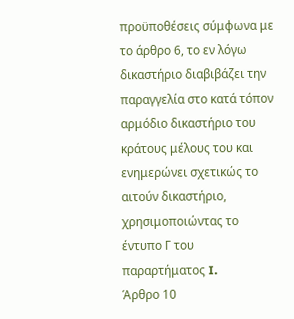προϋποθέσεις σύμφωνα με το άρθρο 6, το εν λόγω δικαστήριο διαβιβάζει την παραγγελία στο κατά τόπον αρμόδιο δικαστήριο του κράτους μέλους του και ενημερώνει σχετικώς το αιτούν δικαστήριο, χρησιμοποιώντας το έντυπο Γ του παραρτήματος I.
Άρθρο 10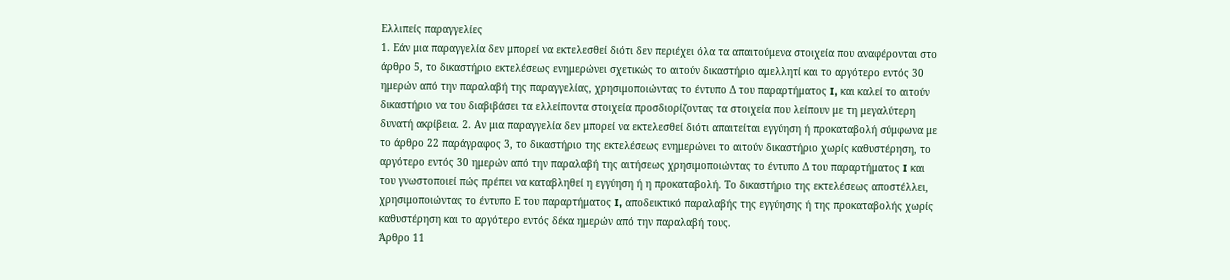Ελλιπείς παραγγελίες
1. Εάν μια παραγγελία δεν μπορεί να εκτελεσθεί διότι δεν περιέχει όλα τα απαιτούμενα στοιχεία που αναφέρονται στο άρθρο 5, το δικαστήριο εκτελέσεως ενημερώνει σχετικώς το αιτούν δικαστήριο αμελλητί και το αργότερο εντός 30 ημερών από την παραλαβή της παραγγελίας, χρησιμοποιώντας το έντυπο Δ του παραρτήματος I, και καλεί το αιτούν δικαστήριο να του διαβιβάσει τα ελλείποντα στοιχεία προσδιορίζοντας τα στοιχεία που λείπουν με τη μεγαλύτερη δυνατή ακρίβεια. 2. Αν μια παραγγελία δεν μπορεί να εκτελεσθεί διότι απαιτείται εγγύηση ή προκαταβολή σύμφωνα με το άρθρο 22 παράγραφος 3, το δικαστήριο της εκτελέσεως ενημερώνει το αιτούν δικαστήριο χωρίς καθυστέρηση, το αργότερο εντός 30 ημερών από την παραλαβή της αιτήσεως χρησιμοποιώντας το έντυπο Δ του παραρτήματος I και του γνωστοποιεί πώς πρέπει να καταβληθεί η εγγύηση ή η προκαταβολή. Το δικαστήριο της εκτελέσεως αποστέλλει, χρησιμοποιώντας το έντυπο Ε του παραρτήματος I, αποδεικτικό παραλαβής της εγγύησης ή της προκαταβολής χωρίς καθυστέρηση και το αργότερο εντός δέκα ημερών από την παραλαβή τους.
Άρθρο 11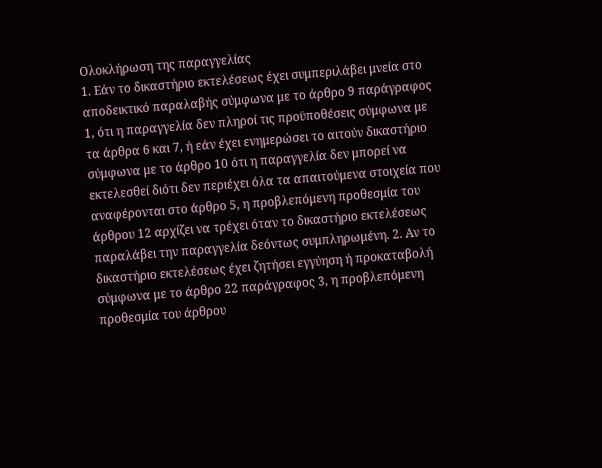Ολοκλήρωση της παραγγελίας
1. Εάν το δικαστήριο εκτελέσεως έχει συμπεριλάβει μνεία στο αποδεικτικό παραλαβής σύμφωνα με το άρθρο 9 παράγραφος 1, ότι η παραγγελία δεν πληροί τις προϋποθέσεις σύμφωνα με τα άρθρα 6 και 7, ή εάν έχει ενημερώσει το αιτούν δικαστήριο σύμφωνα με το άρθρο 10 ότι η παραγγελία δεν μπορεί να εκτελεσθεί διότι δεν περιέχει όλα τα απαιτούμενα στοιχεία που αναφέρονται στο άρθρο 5, η προβλεπόμενη προθεσμία του άρθρου 12 αρχίζει να τρέχει όταν το δικαστήριο εκτελέσεως παραλάβει την παραγγελία δεόντως συμπληρωμένη. 2. Αν το δικαστήριο εκτελέσεως έχει ζητήσει εγγύηση ή προκαταβολή σύμφωνα με το άρθρο 22 παράγραφος 3, η προβλεπόμενη προθεσμία του άρθρου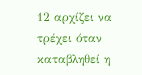12 αρχίζει να τρέχει όταν καταβληθεί η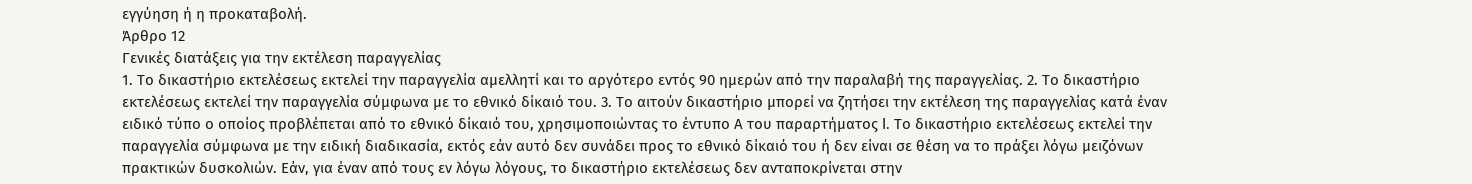εγγύηση ή η προκαταβολή.
Άρθρο 12
Γενικές διατάξεις για την εκτέλεση παραγγελίας
1. Το δικαστήριο εκτελέσεως εκτελεί την παραγγελία αμελλητί και το αργότερο εντός 90 ημερών από την παραλαβή της παραγγελίας. 2. Το δικαστήριο εκτελέσεως εκτελεί την παραγγελία σύμφωνα με το εθνικό δίκαιό του. 3. Το αιτούν δικαστήριο μπορεί να ζητήσει την εκτέλεση της παραγγελίας κατά έναν ειδικό τύπο ο οποίος προβλέπεται από το εθνικό δίκαιό του, χρησιμοποιώντας το έντυπο Α του παραρτήματος I. Το δικαστήριο εκτελέσεως εκτελεί την παραγγελία σύμφωνα με την ειδική διαδικασία, εκτός εάν αυτό δεν συνάδει προς το εθνικό δίκαιό του ή δεν είναι σε θέση να το πράξει λόγω μειζόνων πρακτικών δυσκολιών. Εάν, για έναν από τους εν λόγω λόγους, το δικαστήριο εκτελέσεως δεν ανταποκρίνεται στην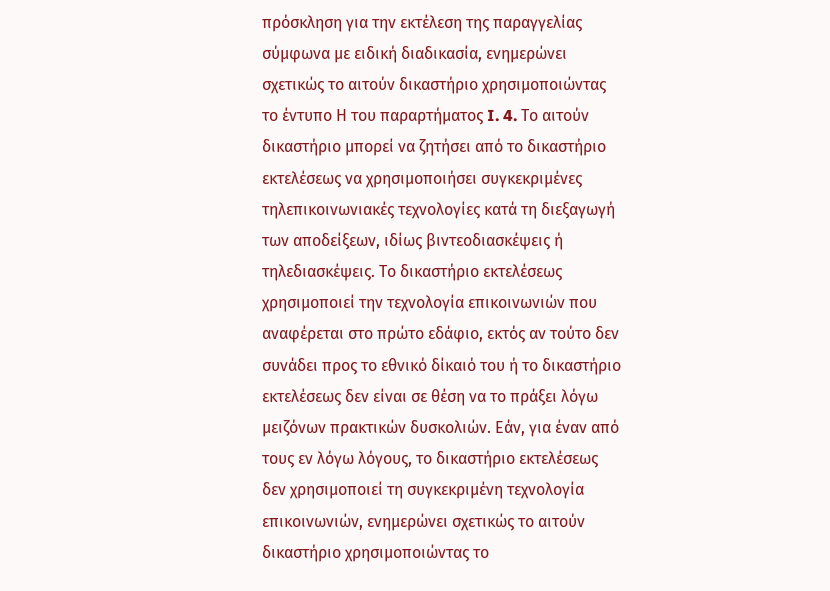πρόσκληση για την εκτέλεση της παραγγελίας σύμφωνα με ειδική διαδικασία, ενημερώνει σχετικώς το αιτούν δικαστήριο χρησιμοποιώντας το έντυπο Η του παραρτήματος I. 4. Το αιτούν δικαστήριο μπορεί να ζητήσει από το δικαστήριο εκτελέσεως να χρησιμοποιήσει συγκεκριμένες τηλεπικοινωνιακές τεχνολογίες κατά τη διεξαγωγή των αποδείξεων, ιδίως βιντεοδιασκέψεις ή τηλεδιασκέψεις. Το δικαστήριο εκτελέσεως χρησιμοποιεί την τεχνολογία επικοινωνιών που αναφέρεται στο πρώτο εδάφιο, εκτός αν τούτο δεν συνάδει προς το εθνικό δίκαιό του ή το δικαστήριο εκτελέσεως δεν είναι σε θέση να το πράξει λόγω μειζόνων πρακτικών δυσκολιών. Εάν, για έναν από τους εν λόγω λόγους, το δικαστήριο εκτελέσεως δεν χρησιμοποιεί τη συγκεκριμένη τεχνολογία επικοινωνιών, ενημερώνει σχετικώς το αιτούν δικαστήριο χρησιμοποιώντας το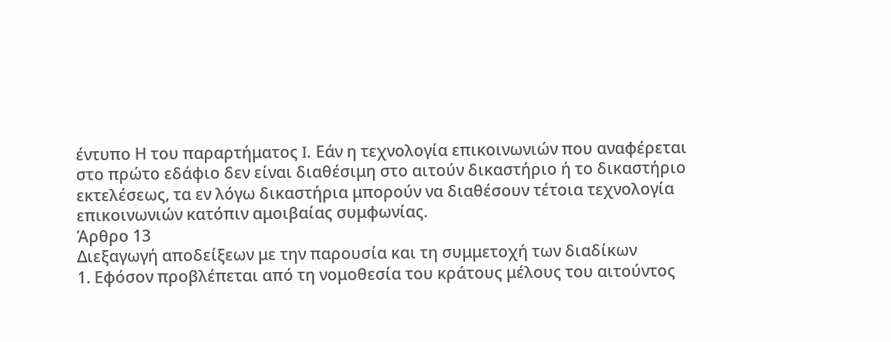έντυπο Η του παραρτήματος I. Εάν η τεχνολογία επικοινωνιών που αναφέρεται στο πρώτο εδάφιο δεν είναι διαθέσιμη στο αιτούν δικαστήριο ή το δικαστήριο εκτελέσεως, τα εν λόγω δικαστήρια μπορούν να διαθέσουν τέτοια τεχνολογία επικοινωνιών κατόπιν αμοιβαίας συμφωνίας.
Άρθρο 13
Διεξαγωγή αποδείξεων με την παρουσία και τη συμμετοχή των διαδίκων
1. Εφόσον προβλέπεται από τη νομοθεσία του κράτους μέλους του αιτούντος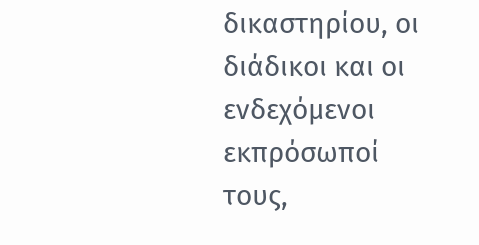δικαστηρίου, οι διάδικοι και οι ενδεχόμενοι εκπρόσωποί τους,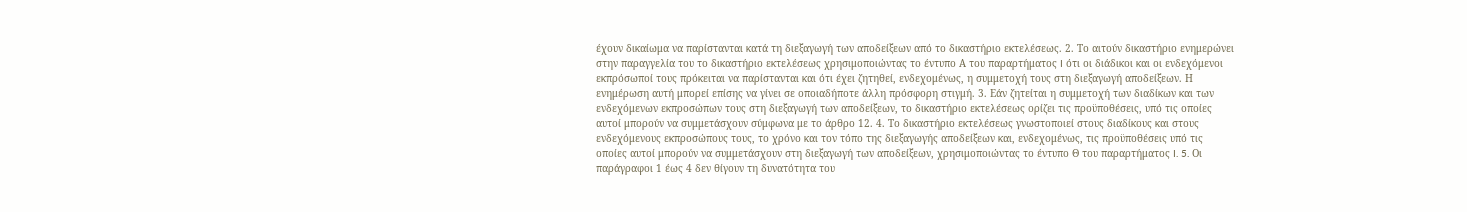έχουν δικαίωμα να παρίστανται κατά τη διεξαγωγή των αποδείξεων από το δικαστήριο εκτελέσεως. 2. Το αιτούν δικαστήριο ενημερώνει στην παραγγελία του το δικαστήριο εκτελέσεως χρησιμοποιώντας το έντυπο Α του παραρτήματος I ότι οι διάδικοι και οι ενδεχόμενοι εκπρόσωποί τους πρόκειται να παρίστανται και ότι έχει ζητηθεί, ενδεχομένως, η συμμετοχή τους στη διεξαγωγή αποδείξεων. Η ενημέρωση αυτή μπορεί επίσης να γίνει σε οποιαδήποτε άλλη πρόσφορη στιγμή. 3. Εάν ζητείται η συμμετοχή των διαδίκων και των ενδεχόμενων εκπροσώπων τους στη διεξαγωγή των αποδείξεων, το δικαστήριο εκτελέσεως ορίζει τις προϋποθέσεις, υπό τις οποίες αυτοί μπορούν να συμμετάσχουν σύμφωνα με το άρθρο 12. 4. Το δικαστήριο εκτελέσεως γνωστοποιεί στους διαδίκους και στους ενδεχόμενους εκπροσώπους τους, το χρόνο και τον τόπο της διεξαγωγής αποδείξεων και, ενδεχομένως, τις προϋποθέσεις υπό τις οποίες αυτοί μπορούν να συμμετάσχουν στη διεξαγωγή των αποδείξεων, χρησιμοποιώντας το έντυπο Θ του παραρτήματος I. 5. Οι παράγραφοι 1 έως 4 δεν θίγουν τη δυνατότητα του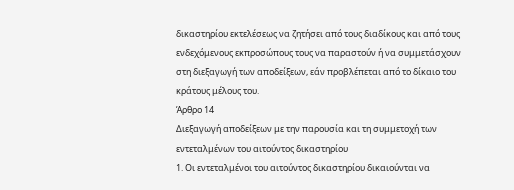δικαστηρίου εκτελέσεως να ζητήσει από τους διαδίκους και από τους ενδεχόμενους εκπροσώπους τους να παραστούν ή να συμμετάσχουν στη διεξαγωγή των αποδείξεων, εάν προβλέπεται από το δίκαιο του κράτους μέλους του.
Άρθρο 14
Διεξαγωγή αποδείξεων με την παρουσία και τη συμμετοχή των εντεταλμένων του αιτούντος δικαστηρίου
1. Οι εντεταλμένοι του αιτούντος δικαστηρίου δικαιούνται να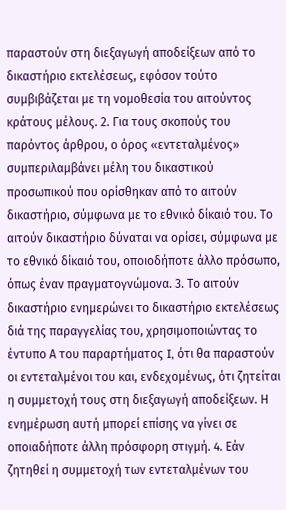παραστούν στη διεξαγωγή αποδείξεων από το δικαστήριο εκτελέσεως, εφόσον τούτο συμβιβάζεται με τη νομοθεσία του αιτούντος κράτους μέλους. 2. Για τους σκοπούς του παρόντος άρθρου, ο όρος «εντεταλμένος» συμπεριλαμβάνει μέλη του δικαστικού προσωπικού που ορίσθηκαν από το αιτούν δικαστήριο, σύμφωνα με το εθνικό δίκαιό του. Το αιτούν δικαστήριο δύναται να ορίσει, σύμφωνα με το εθνικό δίκαιό του, οποιοδήποτε άλλο πρόσωπο, όπως έναν πραγματογνώμονα. 3. Το αιτούν δικαστήριο ενημερώνει το δικαστήριο εκτελέσεως διά της παραγγελίας του, χρησιμοποιώντας το έντυπο Α του παραρτήματος I, ότι θα παραστούν οι εντεταλμένοι του και, ενδεχομένως, ότι ζητείται η συμμετοχή τους στη διεξαγωγή αποδείξεων. Η ενημέρωση αυτή μπορεί επίσης να γίνει σε οποιαδήποτε άλλη πρόσφορη στιγμή. 4. Εάν ζητηθεί η συμμετοχή των εντεταλμένων του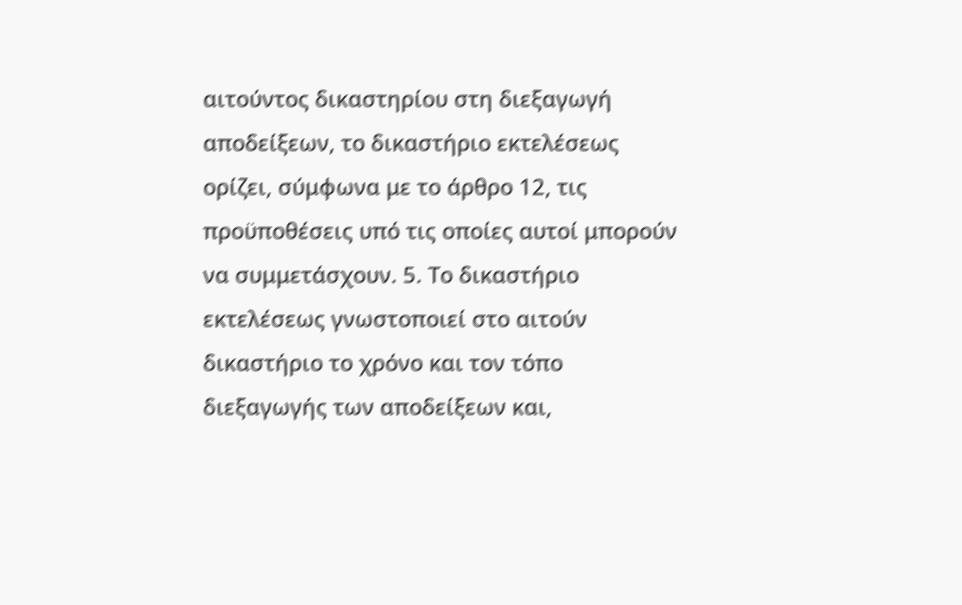αιτούντος δικαστηρίου στη διεξαγωγή αποδείξεων, το δικαστήριο εκτελέσεως ορίζει, σύμφωνα με το άρθρο 12, τις προϋποθέσεις υπό τις οποίες αυτοί μπορούν να συμμετάσχουν. 5. Το δικαστήριο εκτελέσεως γνωστοποιεί στο αιτούν δικαστήριο το χρόνο και τον τόπο διεξαγωγής των αποδείξεων και,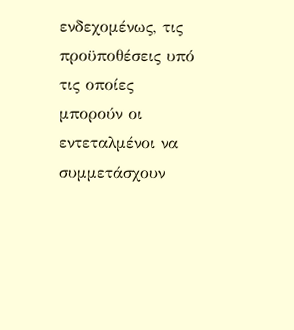ενδεχομένως, τις προϋποθέσεις υπό τις οποίες μπορούν οι εντεταλμένοι να συμμετάσχουν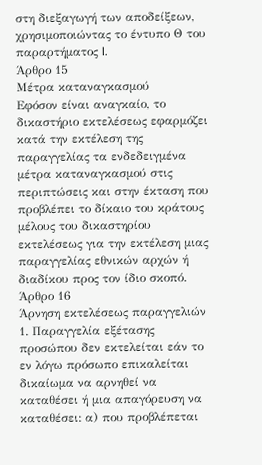στη διεξαγωγή των αποδείξεων, χρησιμοποιώντας το έντυπο Θ του παραρτήματος I.
Άρθρο 15
Μέτρα καταναγκασμού
Εφόσον είναι αναγκαίο, το δικαστήριο εκτελέσεως εφαρμόζει κατά την εκτέλεση της παραγγελίας τα ενδεδειγμένα μέτρα καταναγκασμού στις περιπτώσεις και στην έκταση που προβλέπει το δίκαιο του κράτους μέλους του δικαστηρίου εκτελέσεως για την εκτέλεση μιας παραγγελίας εθνικών αρχών ή διαδίκου προς τον ίδιο σκοπό.
Άρθρο 16
Άρνηση εκτελέσεως παραγγελιών
1. Παραγγελία εξέτασης προσώπου δεν εκτελείται εάν το εν λόγω πρόσωπο επικαλείται δικαίωμα να αρνηθεί να καταθέσει ή μια απαγόρευση να καταθέσει: α) που προβλέπεται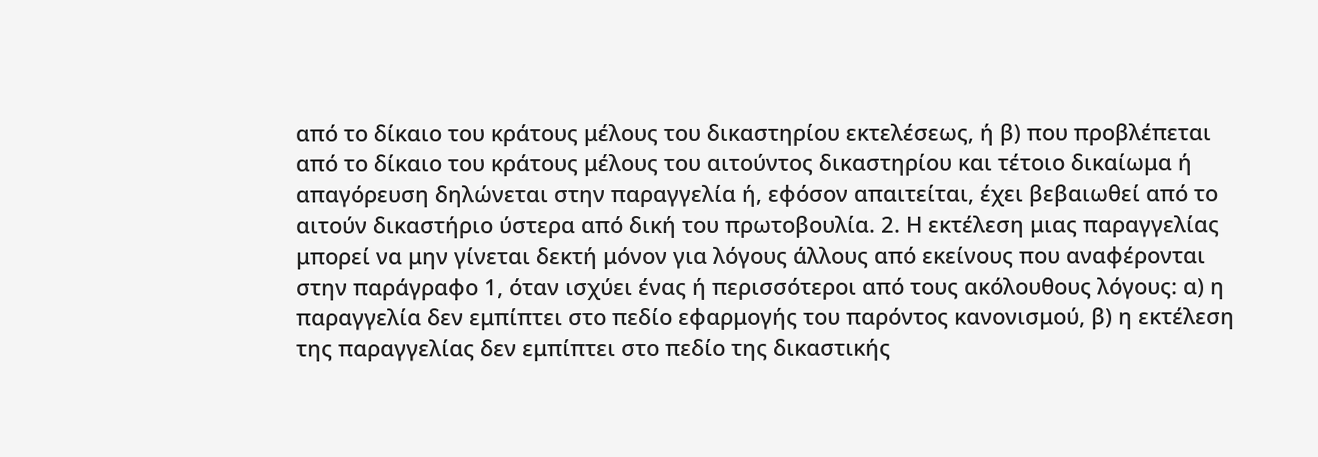από το δίκαιο του κράτους μέλους του δικαστηρίου εκτελέσεως, ή β) που προβλέπεται από το δίκαιο του κράτους μέλους του αιτούντος δικαστηρίου και τέτοιο δικαίωμα ή απαγόρευση δηλώνεται στην παραγγελία ή, εφόσον απαιτείται, έχει βεβαιωθεί από το αιτούν δικαστήριο ύστερα από δική του πρωτοβουλία. 2. Η εκτέλεση μιας παραγγελίας μπορεί να μην γίνεται δεκτή μόνον για λόγους άλλους από εκείνους που αναφέρονται στην παράγραφο 1, όταν ισχύει ένας ή περισσότεροι από τους ακόλουθους λόγους: α) η παραγγελία δεν εμπίπτει στο πεδίο εφαρμογής του παρόντος κανονισμού, β) η εκτέλεση της παραγγελίας δεν εμπίπτει στο πεδίο της δικαστικής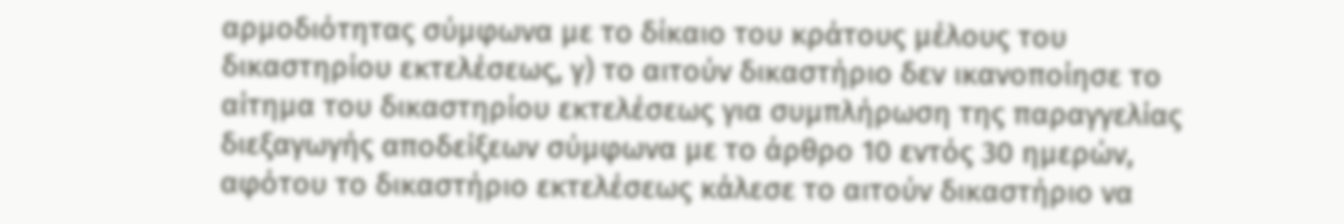αρμοδιότητας σύμφωνα με το δίκαιο του κράτους μέλους του δικαστηρίου εκτελέσεως, γ) το αιτούν δικαστήριο δεν ικανοποίησε το αίτημα του δικαστηρίου εκτελέσεως για συμπλήρωση της παραγγελίας διεξαγωγής αποδείξεων σύμφωνα με το άρθρο 10 εντός 30 ημερών, αφότου το δικαστήριο εκτελέσεως κάλεσε το αιτούν δικαστήριο να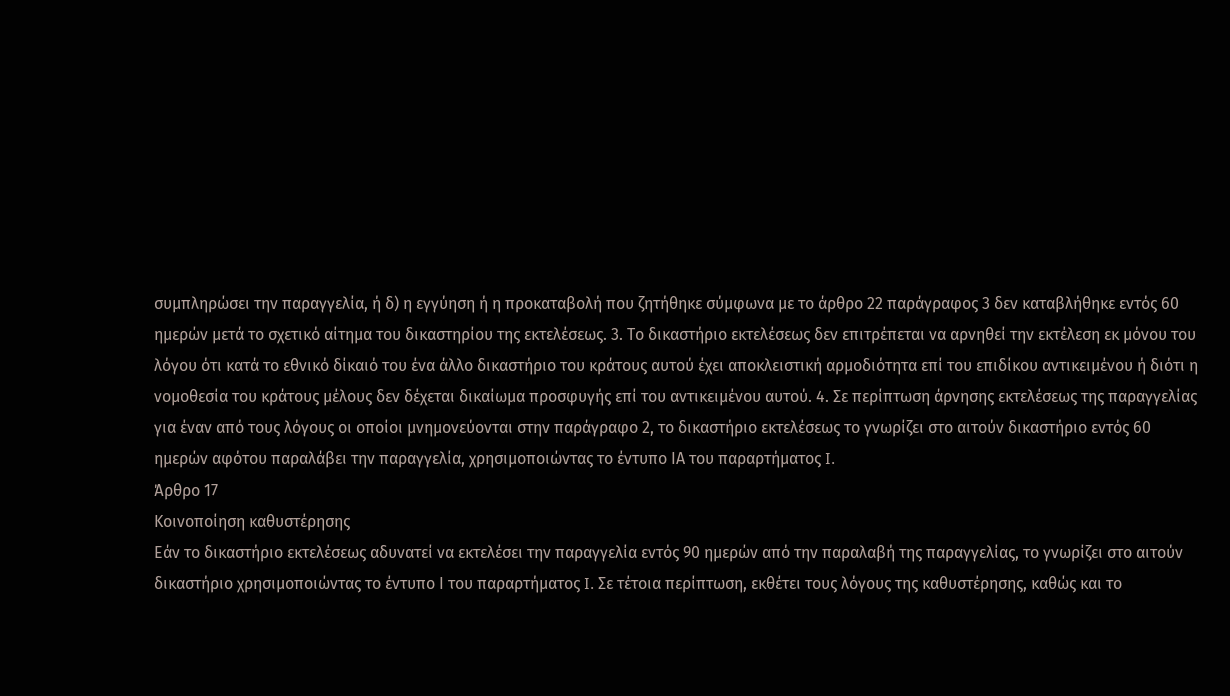συμπληρώσει την παραγγελία, ή δ) η εγγύηση ή η προκαταβολή που ζητήθηκε σύμφωνα με το άρθρο 22 παράγραφος 3 δεν καταβλήθηκε εντός 60 ημερών μετά το σχετικό αίτημα του δικαστηρίου της εκτελέσεως. 3. Το δικαστήριο εκτελέσεως δεν επιτρέπεται να αρνηθεί την εκτέλεση εκ μόνου του λόγου ότι κατά το εθνικό δίκαιό του ένα άλλο δικαστήριο του κράτους αυτού έχει αποκλειστική αρμοδιότητα επί του επιδίκου αντικειμένου ή διότι η νομοθεσία του κράτους μέλους δεν δέχεται δικαίωμα προσφυγής επί του αντικειμένου αυτού. 4. Σε περίπτωση άρνησης εκτελέσεως της παραγγελίας για έναν από τους λόγους οι οποίοι μνημονεύονται στην παράγραφο 2, το δικαστήριο εκτελέσεως το γνωρίζει στο αιτούν δικαστήριο εντός 60 ημερών αφότου παραλάβει την παραγγελία, χρησιμοποιώντας το έντυπο ΙΑ του παραρτήματος I.
Άρθρο 17
Κοινοποίηση καθυστέρησης
Εάν το δικαστήριο εκτελέσεως αδυνατεί να εκτελέσει την παραγγελία εντός 90 ημερών από την παραλαβή της παραγγελίας, το γνωρίζει στο αιτούν δικαστήριο χρησιμοποιώντας το έντυπο Ι του παραρτήματος I. Σε τέτοια περίπτωση, εκθέτει τους λόγους της καθυστέρησης, καθώς και το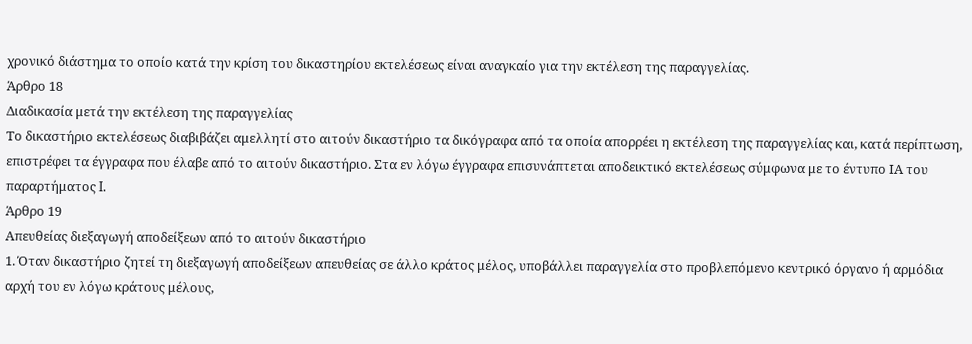χρονικό διάστημα το οποίο κατά την κρίση του δικαστηρίου εκτελέσεως είναι αναγκαίο για την εκτέλεση της παραγγελίας.
Άρθρο 18
Διαδικασία μετά την εκτέλεση της παραγγελίας
Το δικαστήριο εκτελέσεως διαβιβάζει αμελλητί στο αιτούν δικαστήριο τα δικόγραφα από τα οποία απορρέει η εκτέλεση της παραγγελίας και, κατά περίπτωση, επιστρέφει τα έγγραφα που έλαβε από το αιτούν δικαστήριο. Στα εν λόγω έγγραφα επισυνάπτεται αποδεικτικό εκτελέσεως σύμφωνα με το έντυπο ΙΑ του παραρτήματος I.
Άρθρο 19
Απευθείας διεξαγωγή αποδείξεων από το αιτούν δικαστήριο
1. Όταν δικαστήριο ζητεί τη διεξαγωγή αποδείξεων απευθείας σε άλλο κράτος μέλος, υποβάλλει παραγγελία στο προβλεπόμενο κεντρικό όργανο ή αρμόδια αρχή του εν λόγω κράτους μέλους,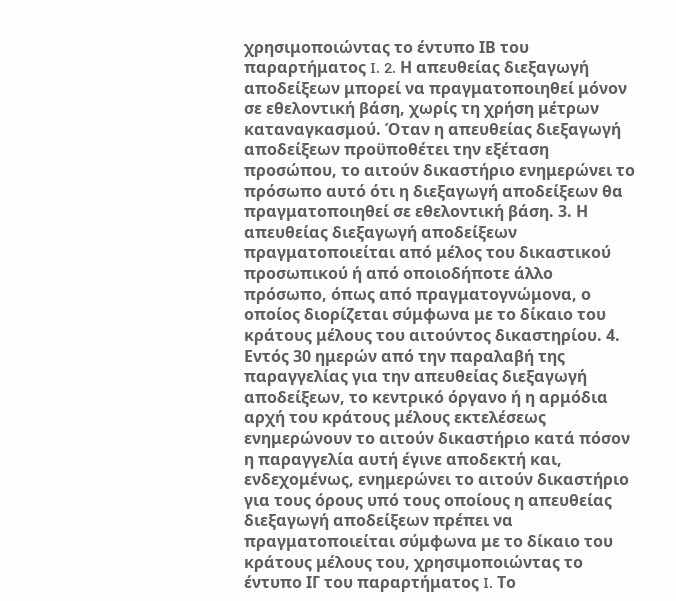χρησιμοποιώντας το έντυπο ΙΒ του παραρτήματος I. 2. Η απευθείας διεξαγωγή αποδείξεων μπορεί να πραγματοποιηθεί μόνον σε εθελοντική βάση, χωρίς τη χρήση μέτρων καταναγκασμού. Όταν η απευθείας διεξαγωγή αποδείξεων προϋποθέτει την εξέταση προσώπου, το αιτούν δικαστήριο ενημερώνει το πρόσωπο αυτό ότι η διεξαγωγή αποδείξεων θα πραγματοποιηθεί σε εθελοντική βάση. 3. Η απευθείας διεξαγωγή αποδείξεων πραγματοποιείται από μέλος του δικαστικού προσωπικού ή από οποιοδήποτε άλλο πρόσωπο, όπως από πραγματογνώμονα, ο οποίος διορίζεται σύμφωνα με το δίκαιο του κράτους μέλους του αιτούντος δικαστηρίου. 4. Εντός 30 ημερών από την παραλαβή της παραγγελίας για την απευθείας διεξαγωγή αποδείξεων, το κεντρικό όργανο ή η αρμόδια αρχή του κράτους μέλους εκτελέσεως ενημερώνουν το αιτούν δικαστήριο κατά πόσον η παραγγελία αυτή έγινε αποδεκτή και, ενδεχομένως, ενημερώνει το αιτούν δικαστήριο για τους όρους υπό τους οποίους η απευθείας διεξαγωγή αποδείξεων πρέπει να πραγματοποιείται σύμφωνα με το δίκαιο του κράτους μέλους του, χρησιμοποιώντας το έντυπο ΙΓ του παραρτήματος I. Το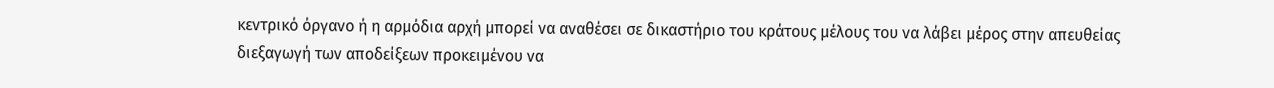κεντρικό όργανο ή η αρμόδια αρχή μπορεί να αναθέσει σε δικαστήριο του κράτους μέλους του να λάβει μέρος στην απευθείας διεξαγωγή των αποδείξεων προκειμένου να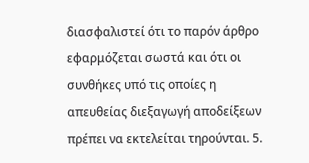διασφαλιστεί ότι το παρόν άρθρο εφαρμόζεται σωστά και ότι οι συνθήκες υπό τις οποίες η απευθείας διεξαγωγή αποδείξεων πρέπει να εκτελείται τηρούνται. 5.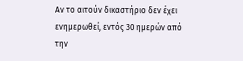Αν το αιτούν δικαστήριο δεν έχει ενημερωθεί, εντός 30 ημερών από την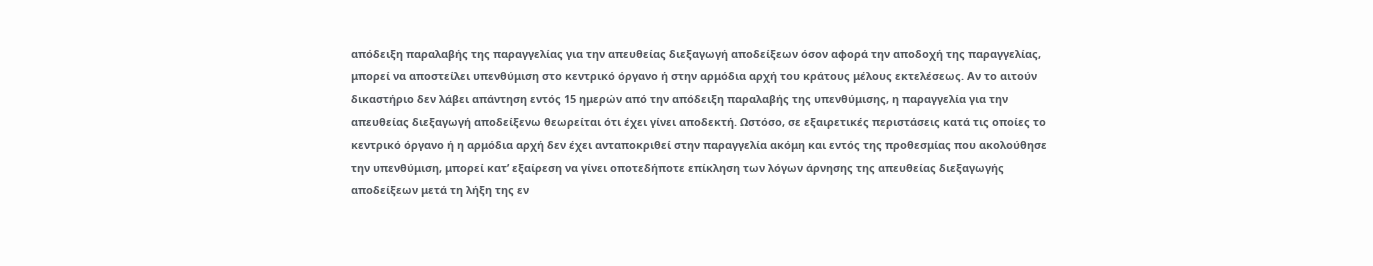απόδειξη παραλαβής της παραγγελίας για την απευθείας διεξαγωγή αποδείξεων όσον αφορά την αποδοχή της παραγγελίας, μπορεί να αποστείλει υπενθύμιση στο κεντρικό όργανο ή στην αρμόδια αρχή του κράτους μέλους εκτελέσεως. Αν το αιτούν δικαστήριο δεν λάβει απάντηση εντός 15 ημερών από την απόδειξη παραλαβής της υπενθύμισης, η παραγγελία για την απευθείας διεξαγωγή αποδείξενω θεωρείται ότι έχει γίνει αποδεκτή. Ωστόσο, σε εξαιρετικές περιστάσεις κατά τις οποίες το κεντρικό όργανο ή η αρμόδια αρχή δεν έχει ανταποκριθεί στην παραγγελία ακόμη και εντός της προθεσμίας που ακολούθησε την υπενθύμιση, μπορεί κατ’ εξαίρεση να γίνει οποτεδήποτε επίκληση των λόγων άρνησης της απευθείας διεξαγωγής αποδείξεων μετά τη λήξη της εν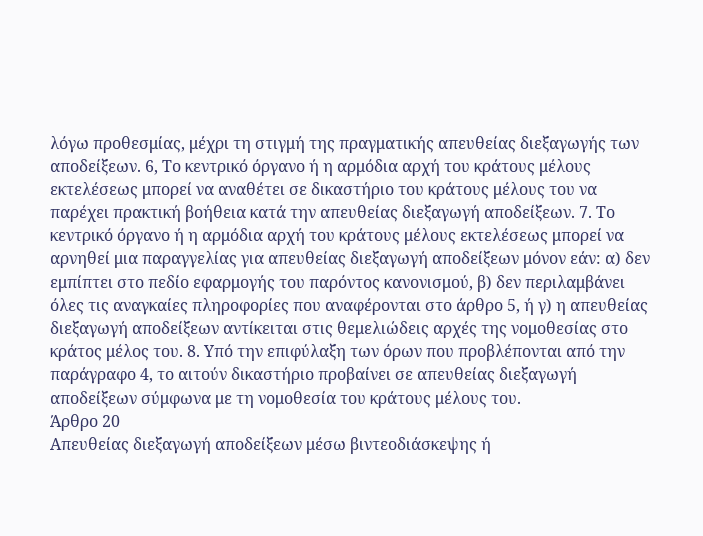λόγω προθεσμίας, μέχρι τη στιγμή της πραγματικής απευθείας διεξαγωγής των αποδείξεων. 6, Το κεντρικό όργανο ή η αρμόδια αρχή του κράτους μέλους εκτελέσεως μπορεί να αναθέτει σε δικαστήριο του κράτους μέλους του να παρέχει πρακτική βοήθεια κατά την απευθείας διεξαγωγή αποδείξεων. 7. Το κεντρικό όργανο ή η αρμόδια αρχή του κράτους μέλους εκτελέσεως μπορεί να αρνηθεί μια παραγγελίας για απευθείας διεξαγωγή αποδείξεων μόνον εάν: α) δεν εμπίπτει στο πεδίο εφαρμογής του παρόντος κανονισμού, β) δεν περιλαμβάνει όλες τις αναγκαίες πληροφορίες που αναφέρονται στο άρθρο 5, ή γ) η απευθείας διεξαγωγή αποδείξεων αντίκειται στις θεμελιώδεις αρχές της νομοθεσίας στο κράτος μέλος του. 8. Υπό την επιφύλαξη των όρων που προβλέπονται από την παράγραφο 4, το αιτούν δικαστήριο προβαίνει σε απευθείας διεξαγωγή αποδείξεων σύμφωνα με τη νομοθεσία του κράτους μέλους του.
Άρθρο 20
Απευθείας διεξαγωγή αποδείξεων μέσω βιντεοδιάσκεψης ή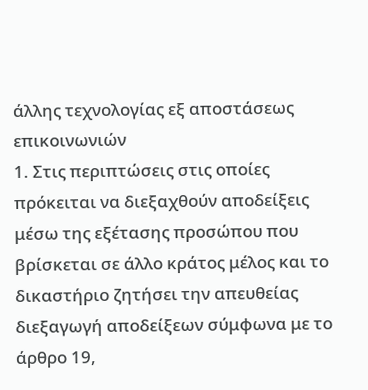άλλης τεχνολογίας εξ αποστάσεως επικοινωνιών
1. Στις περιπτώσεις στις οποίες πρόκειται να διεξαχθούν αποδείξεις μέσω της εξέτασης προσώπου που βρίσκεται σε άλλο κράτος μέλος και το δικαστήριο ζητήσει την απευθείας διεξαγωγή αποδείξεων σύμφωνα με το άρθρο 19,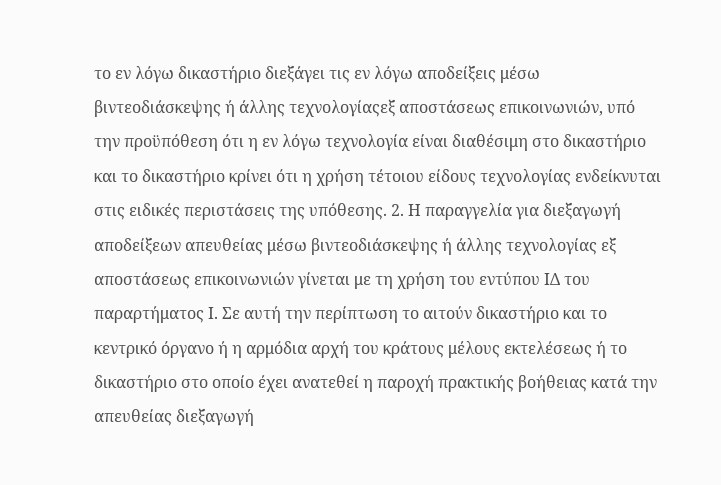το εν λόγω δικαστήριο διεξάγει τις εν λόγω αποδείξεις μέσω βιντεοδιάσκεψης ή άλλης τεχνολογίαςεξ αποστάσεως επικοινωνιών, υπό την προϋπόθεση ότι η εν λόγω τεχνολογία είναι διαθέσιμη στο δικαστήριο και το δικαστήριο κρίνει ότι η χρήση τέτοιου είδους τεχνολογίας ενδείκνυται στις ειδικές περιστάσεις της υπόθεσης. 2. Η παραγγελία για διεξαγωγή αποδείξεων απευθείας μέσω βιντεοδιάσκεψης ή άλλης τεχνολογίας εξ αποστάσεως επικοινωνιών γίνεται με τη χρήση του εντύπου ΙΔ του παραρτήματος I. Σε αυτή την περίπτωση το αιτούν δικαστήριο και το κεντρικό όργανο ή η αρμόδια αρχή του κράτους μέλους εκτελέσεως ή το δικαστήριο στο οποίο έχει ανατεθεί η παροχή πρακτικής βοήθειας κατά την απευθείας διεξαγωγή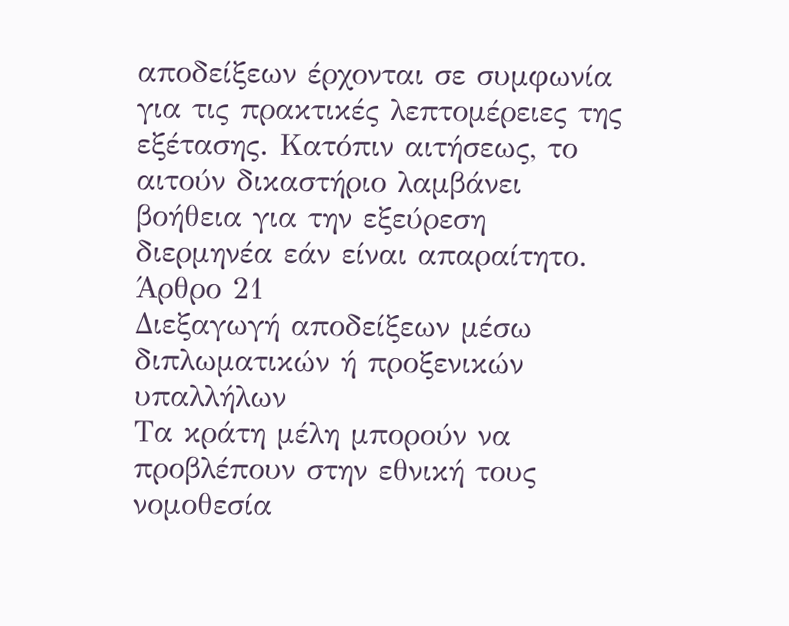αποδείξεων έρχονται σε συμφωνία για τις πρακτικές λεπτομέρειες της εξέτασης. Κατόπιν αιτήσεως, το αιτούν δικαστήριο λαμβάνει βοήθεια για την εξεύρεση διερμηνέα εάν είναι απαραίτητο.
Άρθρο 21
Διεξαγωγή αποδείξεων μέσω διπλωματικών ή προξενικών υπαλλήλων
Τα κράτη μέλη μπορούν να προβλέπουν στην εθνική τους νομοθεσία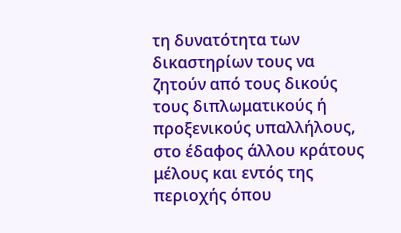τη δυνατότητα των δικαστηρίων τους να ζητούν από τους δικούς τους διπλωματικούς ή προξενικούς υπαλλήλους, στο έδαφος άλλου κράτους μέλους και εντός της περιοχής όπου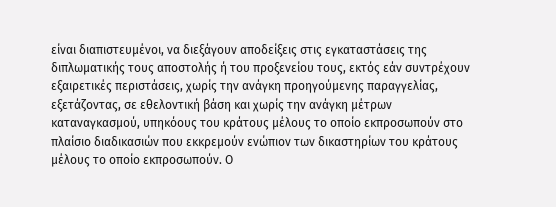είναι διαπιστευμένοι, να διεξάγουν αποδείξεις στις εγκαταστάσεις της διπλωματικής τους αποστολής ή του προξενείου τους, εκτός εάν συντρέχουν εξαιρετικές περιστάσεις, χωρίς την ανάγκη προηγούμενης παραγγελίας, εξετάζοντας, σε εθελοντική βάση και χωρίς την ανάγκη μέτρων καταναγκασμού, υπηκόους του κράτους μέλους το οποίο εκπροσωπούν στο πλαίσιο διαδικασιών που εκκρεμούν ενώπιον των δικαστηρίων του κράτους μέλους το οποίο εκπροσωπούν. Ο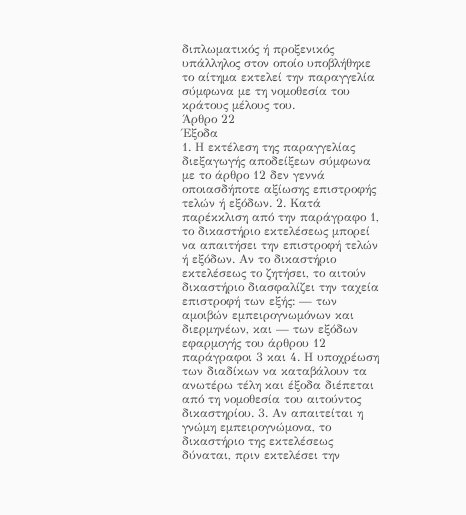διπλωματικός ή προξενικός υπάλληλος στον οποίο υποβλήθηκε το αίτημα εκτελεί την παραγγελία σύμφωνα με τη νομοθεσία του κράτους μέλους του.
Άρθρο 22
Έξοδα
1. Η εκτέλεση της παραγγελίας διεξαγωγής αποδείξεων σύμφωνα με το άρθρο 12 δεν γεννά οποιασδήποτε αξίωσης επιστροφής τελών ή εξόδων. 2. Κατά παρέκκλιση από την παράγραφο 1, το δικαστήριο εκτελέσεως μπορεί να απαιτήσει την επιστροφή τελών ή εξόδων. Αν το δικαστήριο εκτελέσεως το ζητήσει, το αιτούν δικαστήριο διασφαλίζει την ταχεία επιστροφή των εξής: — των αμοιβών εμπειρογνωμόνων και διερμηνέων, και — των εξόδων εφαρμογής του άρθρου 12 παράγραφοι 3 και 4. Η υποχρέωση των διαδίκων να καταβάλουν τα ανωτέρω τέλη και έξοδα διέπεται από τη νομοθεσία του αιτούντος δικαστηρίου. 3. Αν απαιτείται η γνώμη εμπειρογνώμονα, το δικαστήριο της εκτελέσεως δύναται, πριν εκτελέσει την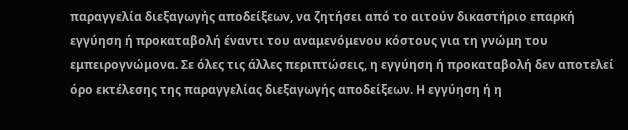παραγγελία διεξαγωγής αποδείξεων, να ζητήσει από το αιτούν δικαστήριο επαρκή εγγύηση ή προκαταβολή έναντι του αναμενόμενου κόστους για τη γνώμη του εμπειρογνώμονα. Σε όλες τις άλλες περιπτώσεις, η εγγύηση ή προκαταβολή δεν αποτελεί όρο εκτέλεσης της παραγγελίας διεξαγωγής αποδείξεων. Η εγγύηση ή η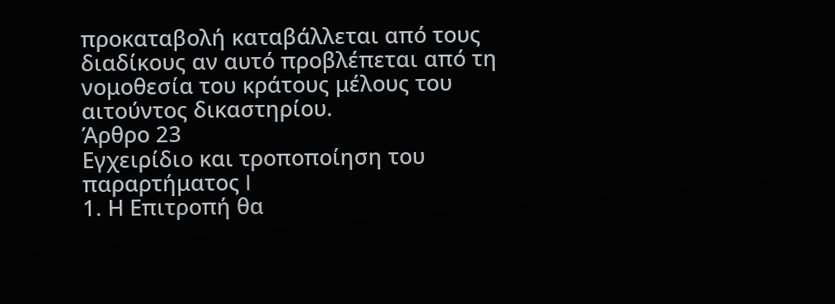προκαταβολή καταβάλλεται από τους διαδίκους αν αυτό προβλέπεται από τη νομοθεσία του κράτους μέλους του αιτούντος δικαστηρίου.
Άρθρο 23
Εγχειρίδιο και τροποποίηση του παραρτήματος I
1. Η Επιτροπή θα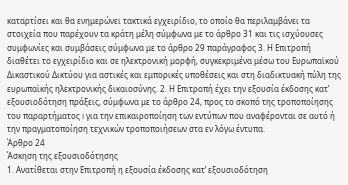καταρτίσει και θα ενημερώνει τακτικά εγχειρίδιο, το οποίο θα περιλαμβάνει τα στοιχεία που παρέχουν τα κράτη μέλη σύμφωνα με το άρθρο 31 και τις ισχύουσες συμφωνίες και συμβάσεις σύμφωνα με το άρθρο 29 παράγραφος 3. Η Επιτροπή διαθέτει το εγχειρίδιο και σε ηλεκτρονική μορφή, συγκεκριμένα μέσω του Ευρωπαϊκού Δικαστικού Δικτύου για αστικές και εμπορικές υποθέσεις και στη διαδικτυακή πύλη της ευρωπαϊκής ηλεκτρονικής δικαιοσύνης. 2. Η Επιτροπή έχει την εξουσία έκδοσης κατ’ εξουσιοδότηση πράξεις, σύμφωνα με το άρθρο 24, προς το σκοπό της τροποποίησης του παραρτήματος I για την επικαιροποίηση των εντύπων που αναφέρονται σε αυτό ή την πραγματοποίηση τεχνικών τροποποιήσεων στα εν λόγω έντυπα.
Άρθρο 24
Άσκηση της εξουσιοδότησης
1. Ανατίθεται στην Επιτροπή η εξουσία έκδοσης κατ’ εξουσιοδότηση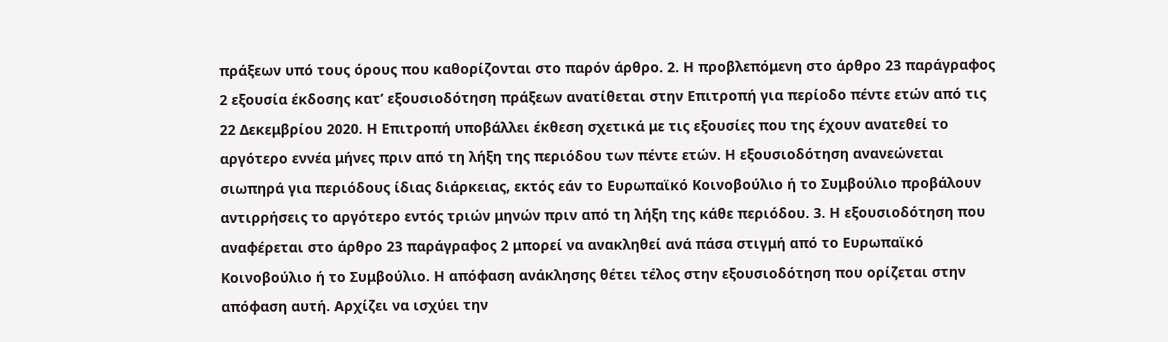πράξεων υπό τους όρους που καθορίζονται στο παρόν άρθρο. 2. Η προβλεπόμενη στο άρθρο 23 παράγραφος 2 εξουσία έκδοσης κατ’ εξουσιοδότηση πράξεων ανατίθεται στην Επιτροπή για περίοδο πέντε ετών από τις 22 Δεκεμβρίου 2020. Η Επιτροπή υποβάλλει έκθεση σχετικά με τις εξουσίες που της έχουν ανατεθεί το αργότερο εννέα μήνες πριν από τη λήξη της περιόδου των πέντε ετών. Η εξουσιοδότηση ανανεώνεται σιωπηρά για περιόδους ίδιας διάρκειας, εκτός εάν το Ευρωπαϊκό Κοινοβούλιο ή το Συμβούλιο προβάλουν αντιρρήσεις το αργότερο εντός τριών μηνών πριν από τη λήξη της κάθε περιόδου. 3. Η εξουσιοδότηση που αναφέρεται στο άρθρο 23 παράγραφος 2 μπορεί να ανακληθεί ανά πάσα στιγμή από το Ευρωπαϊκό Κοινοβούλιο ή το Συμβούλιο. Η απόφαση ανάκλησης θέτει τέλος στην εξουσιοδότηση που ορίζεται στην απόφαση αυτή. Αρχίζει να ισχύει την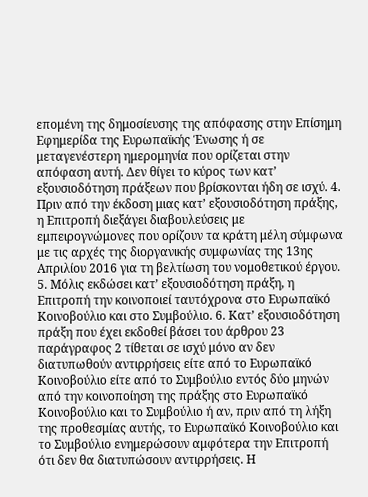επομένη της δημοσίευσης της απόφασης στην Επίσημη Εφημερίδα της Ευρωπαϊκής Ένωσης ή σε μεταγενέστερη ημερομηνία που ορίζεται στην απόφαση αυτή. Δεν θίγει το κύρος των κατ’ εξουσιοδότηση πράξεων που βρίσκονται ήδη σε ισχύ. 4. Πριν από την έκδοση μιας κατ’ εξουσιοδότηση πράξης, η Επιτροπή διεξάγει διαβουλεύσεις με εμπειρογνώμονες που ορίζουν τα κράτη μέλη σύμφωνα με τις αρχές της διοργανικής συμφωνίας της 13ης Απριλίου 2016 για τη βελτίωση του νομοθετικού έργου. 5. Μόλις εκδώσει κατ’ εξουσιοδότηση πράξη, η Επιτροπή την κοινοποιεί ταυτόχρονα στο Ευρωπαϊκό Κοινοβούλιο και στο Συμβούλιο. 6. Κατ’ εξουσιοδότηση πράξη που έχει εκδοθεί βάσει του άρθρου 23 παράγραφος 2 τίθεται σε ισχύ μόνο αν δεν διατυπωθούν αντιρρήσεις είτε από το Ευρωπαϊκό Κοινοβούλιο είτε από το Συμβούλιο εντός δύο μηνών από την κοινοποίηση της πράξης στο Ευρωπαϊκό Κοινοβούλιο και το Συμβούλιο ή αν, πριν από τη λήξη της προθεσμίας αυτής, το Ευρωπαϊκό Κοινοβούλιο και το Συμβούλιο ενημερώσουν αμφότερα την Επιτροπή ότι δεν θα διατυπώσουν αντιρρήσεις. Η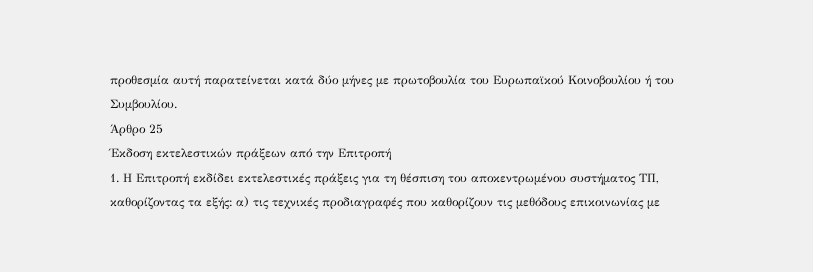προθεσμία αυτή παρατείνεται κατά δύο μήνες με πρωτοβουλία του Ευρωπαϊκού Κοινοβουλίου ή του Συμβουλίου.
Άρθρο 25
Έκδοση εκτελεστικών πράξεων από την Επιτροπή
1. Η Επιτροπή εκδίδει εκτελεστικές πράξεις για τη θέσπιση του αποκεντρωμένου συστήματος ΤΠ, καθορίζοντας τα εξής: α) τις τεχνικές προδιαγραφές που καθορίζουν τις μεθόδους επικοινωνίας με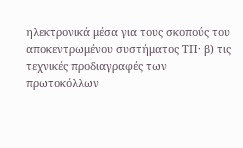ηλεκτρονικά μέσα για τους σκοπούς του αποκεντρωμένου συστήματος ΤΠ· β) τις τεχνικές προδιαγραφές των πρωτοκόλλων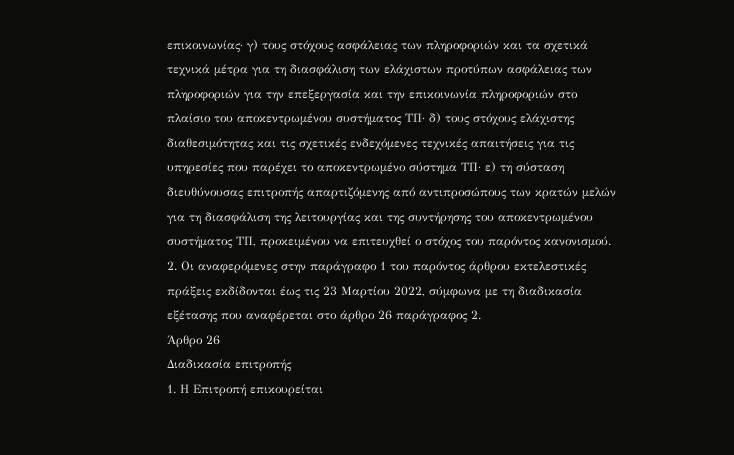επικοινωνίας· γ) τους στόχους ασφάλειας των πληροφοριών και τα σχετικά τεχνικά μέτρα για τη διασφάλιση των ελάχιστων προτύπων ασφάλειας των πληροφοριών για την επεξεργασία και την επικοινωνία πληροφοριών στο πλαίσιο του αποκεντρωμένου συστήματος ΤΠ· δ) τους στόχους ελάχιστης διαθεσιμότητας και τις σχετικές ενδεχόμενες τεχνικές απαιτήσεις για τις υπηρεσίες που παρέχει το αποκεντρωμένο σύστημα ΤΠ· ε) τη σύσταση διευθύνουσας επιτροπής απαρτιζόμενης από αντιπροσώπους των κρατών μελών για τη διασφάλιση της λειτουργίας και της συντήρησης του αποκεντρωμένου συστήματος ΤΠ, προκειμένου να επιτευχθεί ο στόχος του παρόντος κανονισμού. 2. Οι αναφερόμενες στην παράγραφο 1 του παρόντος άρθρου εκτελεστικές πράξεις εκδίδονται έως τις 23 Μαρτίου 2022, σύμφωνα με τη διαδικασία εξέτασης που αναφέρεται στο άρθρο 26 παράγραφος 2.
Άρθρο 26
Διαδικασία επιτροπής
1. Η Επιτροπή επικουρείται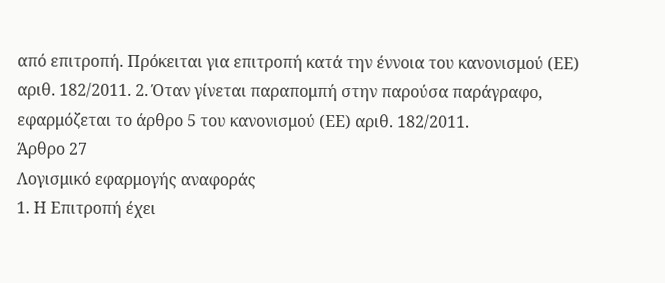από επιτροπή. Πρόκειται για επιτροπή κατά την έννοια του κανονισμού (ΕΕ) αριθ. 182/2011. 2. Όταν γίνεται παραπομπή στην παρούσα παράγραφο, εφαρμόζεται το άρθρο 5 του κανονισμού (ΕΕ) αριθ. 182/2011.
Άρθρο 27
Λογισμικό εφαρμογής αναφοράς
1. Η Επιτροπή έχει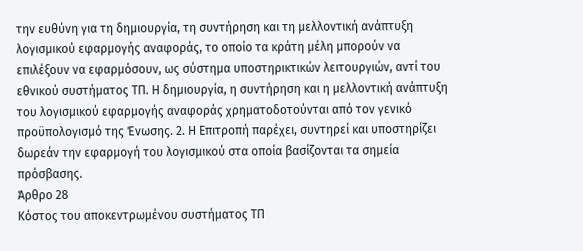την ευθύνη για τη δημιουργία, τη συντήρηση και τη μελλοντική ανάπτυξη λογισμικού εφαρμογής αναφοράς, το οποίο τα κράτη μέλη μπορούν να επιλέξουν να εφαρμόσουν, ως σύστημα υποστηρικτικών λειτουργιών, αντί του εθνικού συστήματος ΤΠ. Η δημιουργία, η συντήρηση και η μελλοντική ανάπτυξη του λογισμικού εφαρμογής αναφοράς χρηματοδοτούνται από τον γενικό προϋπολογισμό της Ένωσης. 2. Η Επιτροπή παρέχει, συντηρεί και υποστηρίζει δωρεάν την εφαρμογή του λογισμικού στα οποία βασίζονται τα σημεία πρόσβασης.
Άρθρο 28
Κόστος του αποκεντρωμένου συστήματος ΤΠ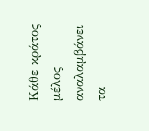Κάθε κράτος μέλος αναλαμβάνει τα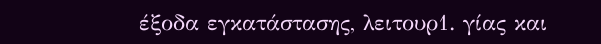έξοδα εγκατάστασης, λειτουρ1. γίας και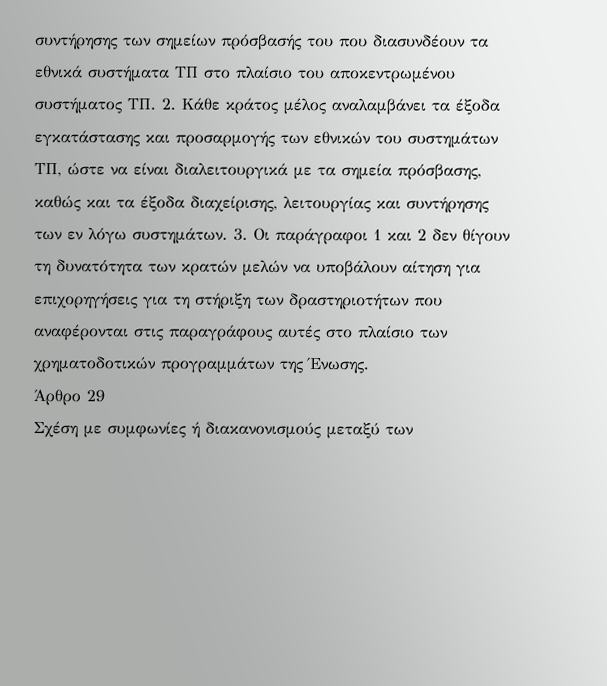συντήρησης των σημείων πρόσβασής του που διασυνδέουν τα εθνικά συστήματα ΤΠ στο πλαίσιο του αποκεντρωμένου συστήματος ΤΠ. 2. Κάθε κράτος μέλος αναλαμβάνει τα έξοδα εγκατάστασης και προσαρμογής των εθνικών του συστημάτων ΤΠ, ώστε να είναι διαλειτουργικά με τα σημεία πρόσβασης, καθώς και τα έξοδα διαχείρισης, λειτουργίας και συντήρησης των εν λόγω συστημάτων. 3. Οι παράγραφοι 1 και 2 δεν θίγουν τη δυνατότητα των κρατών μελών να υποβάλουν αίτηση για επιχορηγήσεις για τη στήριξη των δραστηριοτήτων που αναφέρονται στις παραγράφους αυτές στο πλαίσιο των χρηματοδοτικών προγραμμάτων της Ένωσης.
Άρθρο 29
Σχέση με συμφωνίες ή διακανονισμούς μεταξύ των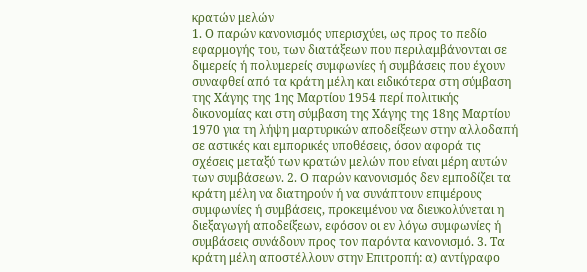κρατών μελών
1. Ο παρών κανονισμός υπερισχύει, ως προς το πεδίο εφαρμογής του, των διατάξεων που περιλαμβάνονται σε διμερείς ή πολυμερείς συμφωνίες ή συμβάσεις που έχουν συναφθεί από τα κράτη μέλη και ειδικότερα στη σύμβαση της Χάγης της 1ης Μαρτίου 1954 περί πολιτικής δικονομίας και στη σύμβαση της Χάγης της 18ης Μαρτίου 1970 για τη λήψη μαρτυρικών αποδείξεων στην αλλοδαπή σε αστικές και εμπορικές υποθέσεις, όσον αφορά τις σχέσεις μεταξύ των κρατών μελών που είναι μέρη αυτών των συμβάσεων. 2. Ο παρών κανονισμός δεν εμποδίζει τα κράτη μέλη να διατηρούν ή να συνάπτουν επιμέρους συμφωνίες ή συμβάσεις, προκειμένου να διευκολύνεται η διεξαγωγή αποδείξεων, εφόσον οι εν λόγω συμφωνίες ή συμβάσεις συνάδουν προς τον παρόντα κανονισμό. 3. Τα κράτη μέλη αποστέλλουν στην Επιτροπή: α) αντίγραφο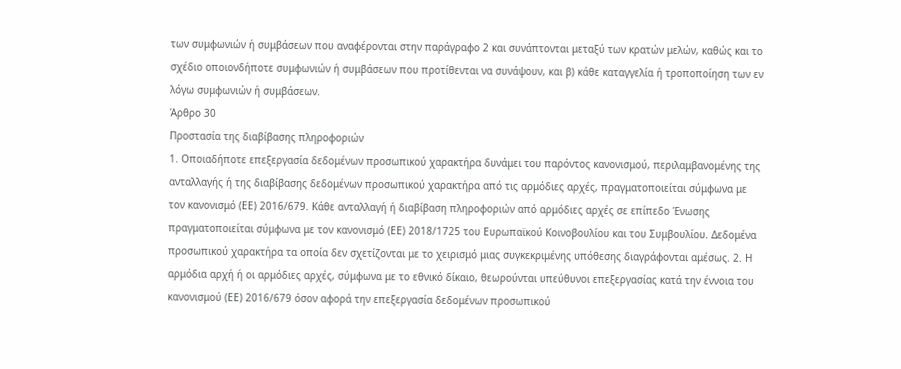των συμφωνιών ή συμβάσεων που αναφέρονται στην παράγραφο 2 και συνάπτονται μεταξύ των κρατών μελών, καθώς και το σχέδιο οποιονδήποτε συμφωνιών ή συμβάσεων που προτίθενται να συνάψουν, και β) κάθε καταγγελία ή τροποποίηση των εν λόγω συμφωνιών ή συμβάσεων.
Άρθρο 30
Προστασία της διαβίβασης πληροφοριών
1. Οποιαδήποτε επεξεργασία δεδομένων προσωπικού χαρακτήρα δυνάμει του παρόντος κανονισμού, περιλαμβανομένης της ανταλλαγής ή της διαβίβασης δεδομένων προσωπικού χαρακτήρα από τις αρμόδιες αρχές, πραγματοποιείται σύμφωνα με τον κανονισμό (ΕΕ) 2016/679. Κάθε ανταλλαγή ή διαβίβαση πληροφοριών από αρμόδιες αρχές σε επίπεδο Ένωσης πραγματοποιείται σύμφωνα με τον κανονισμό (ΕΕ) 2018/1725 του Ευρωπαϊκού Κοινοβουλίου και του Συμβουλίου. Δεδομένα προσωπικού χαρακτήρα τα οποία δεν σχετίζονται με το χειρισμό μιας συγκεκριμένης υπόθεσης διαγράφονται αμέσως. 2. Η αρμόδια αρχή ή οι αρμόδιες αρχές, σύμφωνα με το εθνικό δίκαιο, θεωρούνται υπεύθυνοι επεξεργασίας κατά την έννοια του κανονισμού (ΕΕ) 2016/679 όσον αφορά την επεξεργασία δεδομένων προσωπικού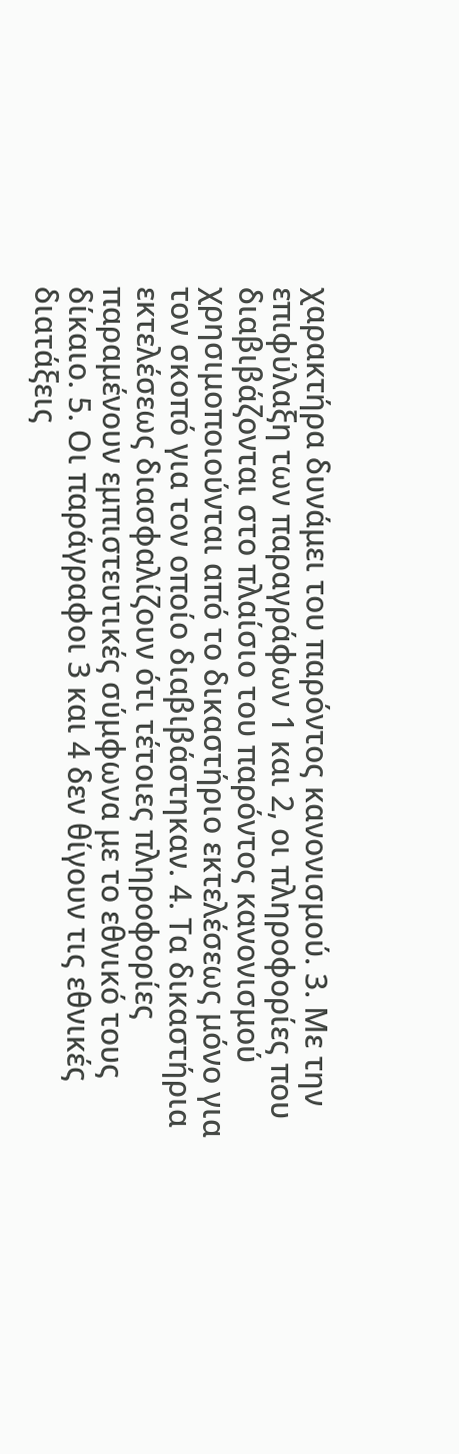χαρακτήρα δυνάμει του παρόντος κανονισμού. 3. Με την επιφύλαξη των παραγράφων 1 και 2, οι πληροφορίες που διαβιβάζονται στο πλαίσιο του παρόντος κανονισμού χρησιμοποιούνται από το δικαστήριο εκτελέσεως μόνο για τον σκοπό για τον οποίο διαβιβάστηκαν. 4. Τα δικαστήρια εκτελέσεως διασφαλίζουν ότι τέτοιες πληροφορίες παραμένουν εμπιστευτικές σύμφωνα με το εθνικό τους δίκαιο. 5. Οι παράγραφοι 3 και 4 δεν θίγουν τις εθνικές διατάξεις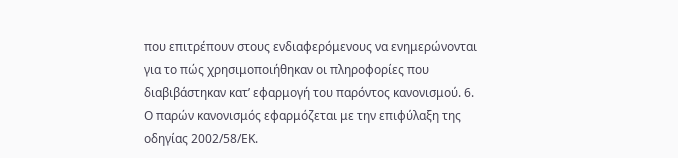που επιτρέπουν στους ενδιαφερόμενους να ενημερώνονται για το πώς χρησιμοποιήθηκαν οι πληροφορίες που διαβιβάστηκαν κατ’ εφαρμογή του παρόντος κανονισμού. 6. Ο παρών κανονισμός εφαρμόζεται με την επιφύλαξη της οδηγίας 2002/58/ΕΚ.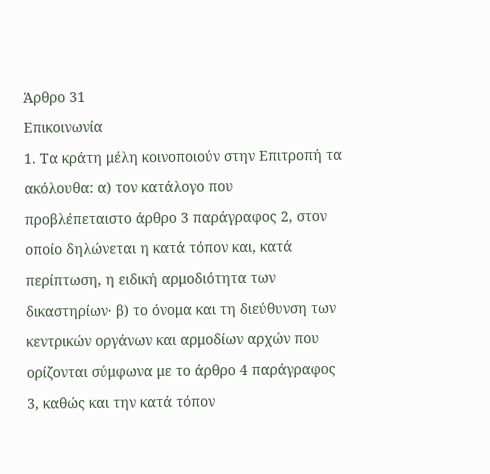Άρθρο 31
Επικοινωνία
1. Τα κράτη μέλη κοινοποιούν στην Επιτροπή τα ακόλουθα: α) τον κατάλογο που προβλέπεταιστο άρθρο 3 παράγραφος 2, στον οποίο δηλώνεται η κατά τόπον και, κατά περίπτωση, η ειδική αρμοδιότητα των δικαστηρίων· β) το όνομα και τη διεύθυνση των κεντρικών οργάνων και αρμοδίων αρχών που ορίζονται σύμφωνα με το άρθρο 4 παράγραφος 3, καθώς και την κατά τόπον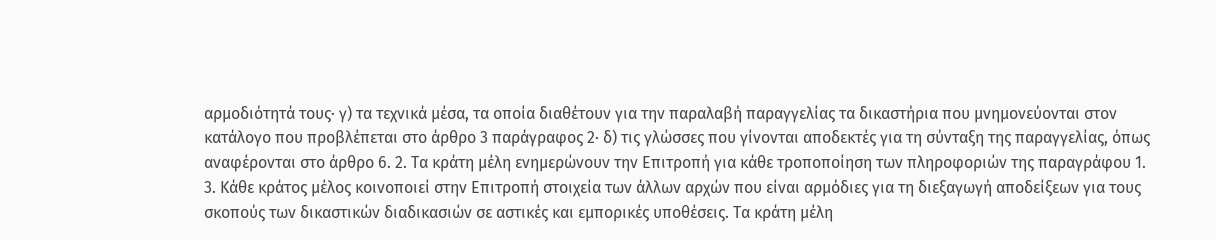αρμοδιότητά τους· γ) τα τεχνικά μέσα, τα οποία διαθέτουν για την παραλαβή παραγγελίας τα δικαστήρια που μνημονεύονται στον κατάλογο που προβλέπεται στο άρθρο 3 παράγραφος 2· δ) τις γλώσσες που γίνονται αποδεκτές για τη σύνταξη της παραγγελίας, όπως αναφέρονται στο άρθρο 6. 2. Τα κράτη μέλη ενημερώνουν την Επιτροπή για κάθε τροποποίηση των πληροφοριών της παραγράφου 1. 3. Κάθε κράτος μέλος κοινοποιεί στην Επιτροπή στοιχεία των άλλων αρχών που είναι αρμόδιες για τη διεξαγωγή αποδείξεων για τους σκοπούς των δικαστικών διαδικασιών σε αστικές και εμπορικές υποθέσεις. Τα κράτη μέλη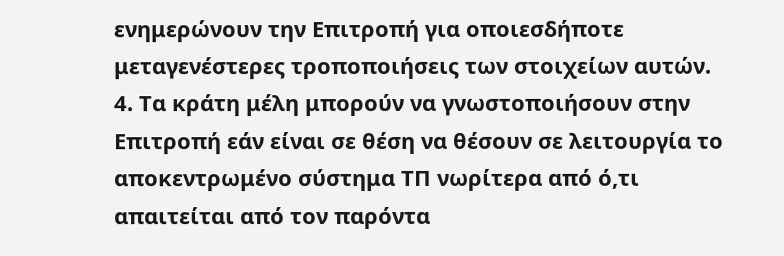ενημερώνουν την Επιτροπή για οποιεσδήποτε μεταγενέστερες τροποποιήσεις των στοιχείων αυτών. 4. Τα κράτη μέλη μπορούν να γνωστοποιήσουν στην Επιτροπή εάν είναι σε θέση να θέσουν σε λειτουργία το αποκεντρωμένο σύστημα ΤΠ νωρίτερα από ό,τι απαιτείται από τον παρόντα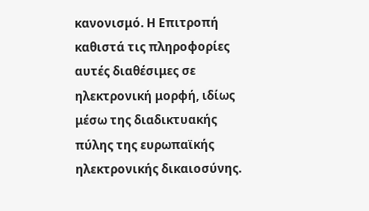κανονισμό. Η Επιτροπή καθιστά τις πληροφορίες αυτές διαθέσιμες σε ηλεκτρονική μορφή, ιδίως μέσω της διαδικτυακής πύλης της ευρωπαϊκής ηλεκτρονικής δικαιοσύνης.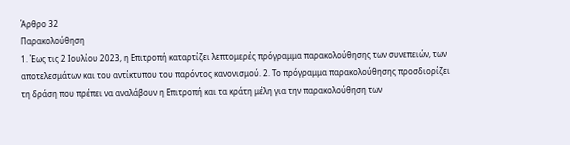Άρθρο 32
Παρακολούθηση
1. Έως τις 2 Ιουλίου 2023, η Επιτροπή καταρτίζει λεπτομερές πρόγραμμα παρακολούθησης των συνεπειών, των αποτελεσμάτων και του αντίκτυπου του παρόντος κανονισμού. 2. Το πρόγραμμα παρακολούθησης προσδιορίζει τη δράση που πρέπει να αναλάβουν η Επιτροπή και τα κράτη μέλη για την παρακολούθηση των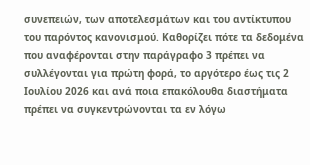συνεπειών, των αποτελεσμάτων και του αντίκτυπου του παρόντος κανονισμού. Καθορίζει πότε τα δεδομένα που αναφέρονται στην παράγραφο 3 πρέπει να συλλέγονται για πρώτη φορά, το αργότερο έως τις 2 Ιουλίου 2026 και ανά ποια επακόλουθα διαστήματα πρέπει να συγκεντρώνονται τα εν λόγω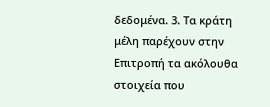δεδομένα. 3. Τα κράτη μέλη παρέχουν στην Επιτροπή τα ακόλουθα στοιχεία που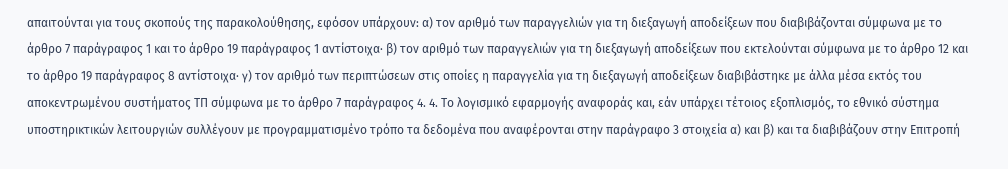απαιτούνται για τους σκοπούς της παρακολούθησης, εφόσον υπάρχουν: α) τον αριθμό των παραγγελιών για τη διεξαγωγή αποδείξεων που διαβιβάζονται σύμφωνα με το άρθρο 7 παράγραφος 1 και το άρθρο 19 παράγραφος 1 αντίστοιχα· β) τον αριθμό των παραγγελιών για τη διεξαγωγή αποδείξεων που εκτελούνται σύμφωνα με το άρθρο 12 και το άρθρο 19 παράγραφος 8 αντίστοιχα· γ) τον αριθμό των περιπτώσεων στις οποίες η παραγγελία για τη διεξαγωγή αποδείξεων διαβιβάστηκε με άλλα μέσα εκτός του αποκεντρωμένου συστήματος ΤΠ σύμφωνα με το άρθρο 7 παράγραφος 4. 4. Το λογισμικό εφαρμογής αναφοράς και, εάν υπάρχει τέτοιος εξοπλισμός, το εθνικό σύστημα υποστηρικτικών λειτουργιών συλλέγουν με προγραμματισμένο τρόπο τα δεδομένα που αναφέρονται στην παράγραφο 3 στοιχεία α) και β) και τα διαβιβάζουν στην Επιτροπή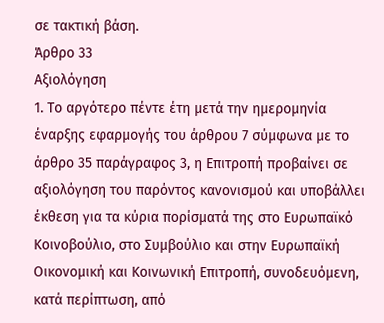σε τακτική βάση.
Άρθρο 33
Αξιολόγηση
1. Το αργότερο πέντε έτη μετά την ημερομηνία έναρξης εφαρμογής του άρθρου 7 σύμφωνα με το άρθρο 35 παράγραφος 3, η Επιτροπή προβαίνει σε αξιολόγηση του παρόντος κανονισμού και υποβάλλει έκθεση για τα κύρια πορίσματά της στο Ευρωπαϊκό Κοινοβούλιο, στο Συμβούλιο και στην Ευρωπαϊκή Οικονομική και Κοινωνική Επιτροπή, συνοδευόμενη, κατά περίπτωση, από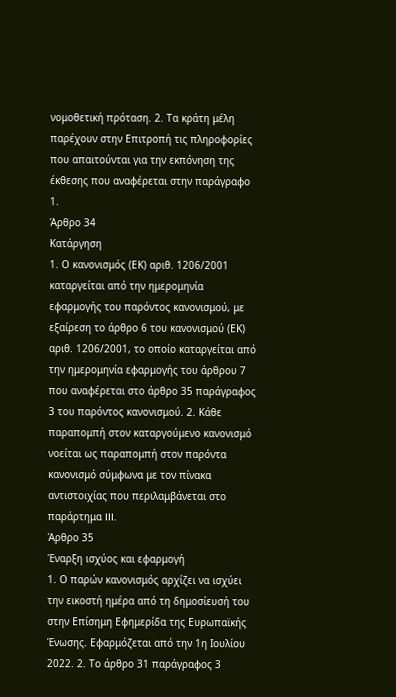νομοθετική πρόταση. 2. Τα κράτη μέλη παρέχουν στην Επιτροπή τις πληροφορίες που απαιτούνται για την εκπόνηση της έκθεσης που αναφέρεται στην παράγραφο 1.
Άρθρο 34
Κατάργηση
1. Ο κανονισμός (ΕΚ) αριθ. 1206/2001 καταργείται από την ημερομηνία εφαρμογής του παρόντος κανονισμού, με εξαίρεση το άρθρο 6 του κανονισμού (ΕΚ) αριθ. 1206/2001, το οποίο καταργείται από την ημερομηνία εφαρμογής του άρθρου 7 που αναφέρεται στο άρθρο 35 παράγραφος 3 του παρόντος κανονισμού. 2. Κάθε παραπομπή στον καταργούμενο κανονισμό νοείται ως παραπομπή στον παρόντα κανονισμό σύμφωνα με τον πίνακα αντιστοιχίας που περιλαμβάνεται στο παράρτημα III.
Άρθρο 35
Έναρξη ισχύος και εφαρμογή
1. Ο παρών κανονισμός αρχίζει να ισχύει την εικοστή ημέρα από τη δημοσίευσή του στην Επίσημη Εφημερίδα της Ευρωπαϊκής Ένωσης. Εφαρμόζεται από την 1η Ιουλίου 2022. 2. Το άρθρο 31 παράγραφος 3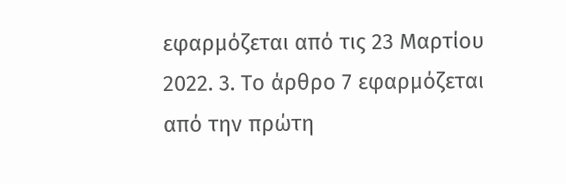εφαρμόζεται από τις 23 Μαρτίου 2022. 3. Το άρθρο 7 εφαρμόζεται από την πρώτη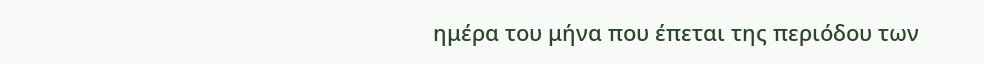ημέρα του μήνα που έπεται της περιόδου των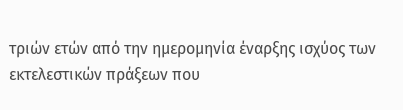τριών ετών από την ημερομηνία έναρξης ισχύος των εκτελεστικών πράξεων που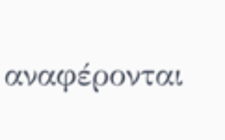αναφέρονται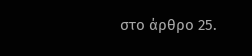στο άρθρο 25.